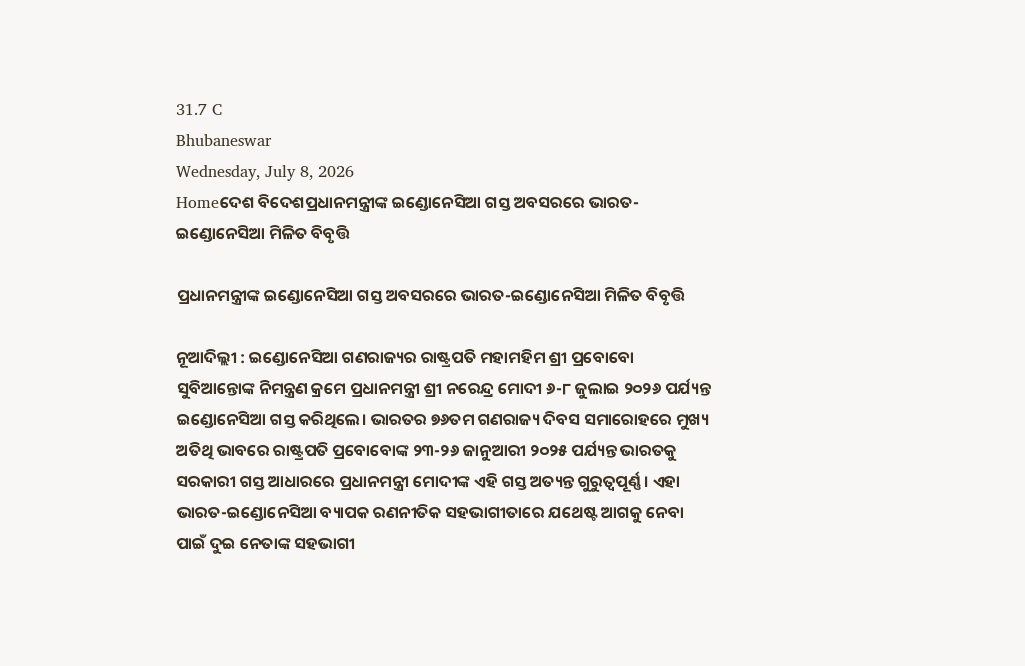31.7 C
Bhubaneswar
Wednesday, July 8, 2026
Homeଦେଶ ବିଦେଶପ୍ରଧାନମନ୍ତ୍ରୀଙ୍କ ଇଣ୍ଡୋନେସିଆ ଗସ୍ତ ଅବସରରେ ଭାରତ-ଇଣ୍ଡୋନେସିଆ ମିଳିତ ବିବୃତ୍ତି

ପ୍ରଧାନମନ୍ତ୍ରୀଙ୍କ ଇଣ୍ଡୋନେସିଆ ଗସ୍ତ ଅବସରରେ ଭାରତ-ଇଣ୍ଡୋନେସିଆ ମିଳିତ ବିବୃତ୍ତି

ନୂଆଦିଲ୍ଲୀ : ଇଣ୍ଡୋନେସିଆ ଗଣରାଜ୍ୟର ରାଷ୍ଟ୍ରପତି ମହାମହିମ ଶ୍ରୀ ପ୍ରବୋବୋ ସୁବିଆନ୍ତୋଙ୍କ ନିମନ୍ତ୍ରଣ କ୍ରମେ ପ୍ରଧାନମନ୍ତ୍ରୀ ଶ୍ରୀ ନରେନ୍ଦ୍ର ମୋଦୀ ୬-୮ ଜୁଲାଇ ୨୦୨୬ ପର୍ଯ୍ୟନ୍ତ ଇଣ୍ଡୋନେସିଆ ଗସ୍ତ କରିଥିଲେ। ଭାରତର ୭୬ତମ ଗଣରାଜ୍ୟ ଦିବସ ସମାରୋହରେ ମୁଖ୍ୟ ଅତିଥି ଭାବରେ ରାଷ୍ଟ୍ରପତି ପ୍ରବୋବୋଙ୍କ ୨୩-୨୬ ଜାନୁଆରୀ ୨୦୨୫ ପର୍ଯ୍ୟନ୍ତ ଭାରତକୁ ସରକାରୀ ଗସ୍ତ ଆଧାରରେ ପ୍ରଧାନମନ୍ତ୍ରୀ ମୋଦୀଙ୍କ ଏହି ଗସ୍ତ ଅତ୍ୟନ୍ତ ଗୁରୁତ୍ୱପୂର୍ଣ୍ଣ । ଏହା ଭାରତ-ଇଣ୍ଡୋନେସିଆ ବ୍ୟାପକ ରଣନୀତିକ ସହଭାଗୀତାରେ ଯଥେଷ୍ଟ ଆଗକୁ ନେବା ପାଇଁ ଦୁଇ ନେତାଙ୍କ ସହଭାଗୀ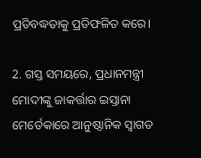ପ୍ରତିବଦ୍ଧତାକୁ ପ୍ରତିଫଳିତ କରେ।

2. ଗସ୍ତ ସମୟରେ, ପ୍ରଧାନମନ୍ତ୍ରୀ ମୋଦୀଙ୍କୁ ଜାକର୍ତ୍ତାର ଇସ୍ତାନା ମେର୍ଡେକାରେ ଆନୁଷ୍ଠାନିକ ସ୍ୱାଗତ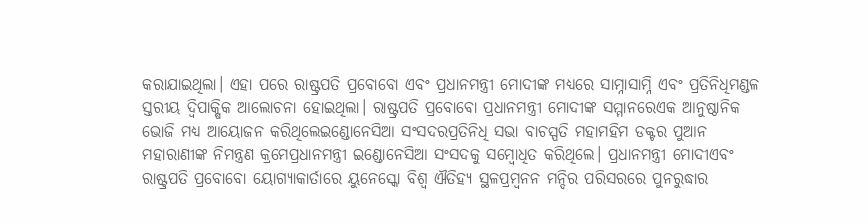କରାଯାଇଥିଲା। ଏହା ପରେ ରାଷ୍ଟ୍ରପତି ପ୍ରବୋବୋ ଏବଂ ପ୍ରଧାନମନ୍ତ୍ରୀ ମୋଦୀଙ୍କ ମଧ୍ୟରେ ସାମ୍ନାସାମ୍ନି ଏବଂ ପ୍ରତିନିଧିମଣ୍ଡଳ ସ୍ତରୀୟ ଦ୍ୱିପାକ୍ଷିକ ଆଲୋଚନା ହୋଇଥିଲା। ରାଷ୍ଟ୍ରପତି ପ୍ରବୋବୋ ପ୍ରଧାନମନ୍ତ୍ରୀ ମୋଦୀଙ୍କ ସମ୍ମାନରେଏକ ଆନୁଷ୍ଠାନିକ ଭୋଜି ମଧ୍ୟ ଆୟୋଜନ କରିଥିଲେଇଣ୍ଡୋନେସିଆ ସଂସଦରପ୍ରତିନିଧି ସଭା ବାଚସ୍ପତି ମହାମହିମ ଡକ୍ଟର ପୁଆନ ମହାରାଣୀଙ୍କ ନିମନ୍ତ୍ରଣ କ୍ରମେପ୍ରଧାନମନ୍ତ୍ରୀ ଇଣ୍ଡୋନେସିଆ ସଂସଦକୁ ସମ୍ବୋଧିତ କରିଥିଲେ। ପ୍ରଧାନମନ୍ତ୍ରୀ ମୋଦୀଏବଂ ରାଷ୍ଟ୍ରପତି ପ୍ରବୋବୋ ୟୋଗ୍ୟାକାର୍ତାରେ ୟୁନେସ୍କୋ ବିଶ୍ୱ ଐତିହ୍ୟ ସ୍ଥଳପ୍ରମ୍ବନନ ମନ୍ଦିର ପରିସରରେ ପୁନରୁଦ୍ଧାର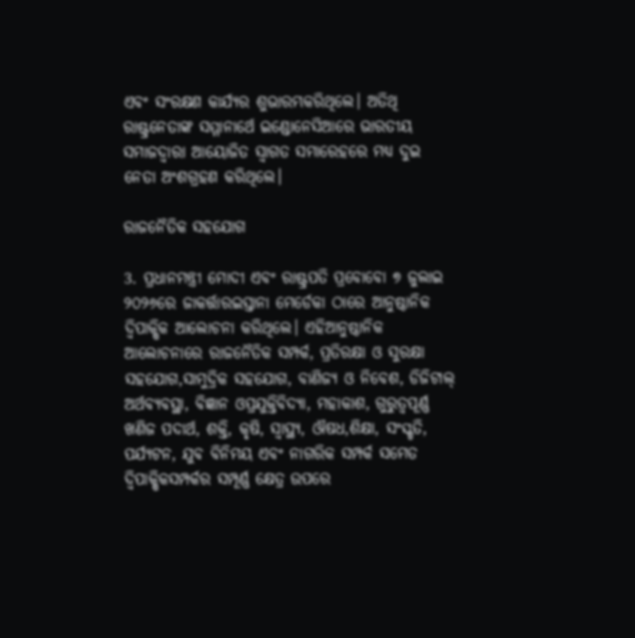ଏବଂ ସଂରକ୍ଷଣ କାର୍ଯ୍ୟର ଶୁଭାରମ୍ଭକରିଥିଲେ। ଅତିଥି ରାଷ୍ଟ୍ରନେତାଙ୍କ ସମ୍ମାନାର୍ଥେ ଇଣ୍ଡୋନେସିଆରେ ଭାରତୀୟ ସମାଜଦ୍ୱାରା ଆୟୋଜିତ ସ୍ୱାଗତ ସମାରେହରେ ମଧ୍ୟ ଦୁଇ ନେତା ଅଂଶଗ୍ରହଣ କରିଥିଲେ।

ରାଜନୈତିକ ସହଯୋଗ

3. ପ୍ରଧାନମନ୍ତ୍ରୀ ମୋଦୀ ଏବଂ ରାଷ୍ଟ୍ରପତି ପ୍ରବୋବୋ ୭ ଜୁଲାଇ ୨୦୨୬ରେ ଜାକର୍ତ୍ତାରଇସ୍ତାନା ମେର୍ଡେକା ଠାରେ ଆନୁଷ୍ଠାନିକ ଦ୍ୱିପାକ୍ଷିକ ଆଲୋଚନା କରିଥିଲେ। ଏହିଆନୁଷ୍ଠାନିକ ଆଲୋଚନାରେ ରାଜନୈତିକ ସମ୍ପର୍କ, ପ୍ରତିରକ୍ଷା ଓ ସୁରକ୍ଷା ସହଯୋଗ,ସାମୁଦ୍ରିକ ସହଯୋଗ, ବାଣିଜ୍ୟ ଓ ନିବେଶ, ଡିଜିଟାଲ୍ ଅର୍ଥବ୍ୟବସ୍ଥା, ବିଜ୍ଞାନ ଓପ୍ରଯୁକ୍ତିବିଦ୍ୟା, ମହାକାଶ, ଗୁରୁତ୍ୱପୂର୍ଣ୍ଣ ଖଣିଜ ପଦାର୍ଥ, ଶକ୍ତି, କୃଷି, ସ୍ୱାସ୍ଥ୍ୟ, ଔଷଧ,ଶିକ୍ଷା, ସଂସ୍କୃତି, ପର୍ଯ୍ୟଟନ, ଯୁବ ବିନିମୟ ଏବଂ ନାଗରିକ ସମ୍ପର୍କ ସମେତ ଦ୍ୱିପାକ୍ଷିକସମ୍ପର୍କର ସମ୍ପୂର୍ଣ୍ଣ କ୍ଷେତ୍ର ଉପରେ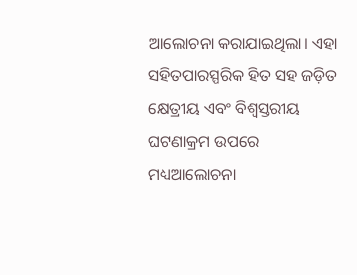ଆଲୋଚନା କରାଯାଇଥିଲା। ଏହା ସହିତପାରସ୍ପରିକ ହିତ ସହ ଜଡ଼ିତ କ୍ଷେତ୍ରୀୟ ଏବଂ ବିଶ୍ୱସ୍ତରୀୟ ଘଟଣାକ୍ରମ ଉପରେ ମଧ୍ୟଆଲୋଚନା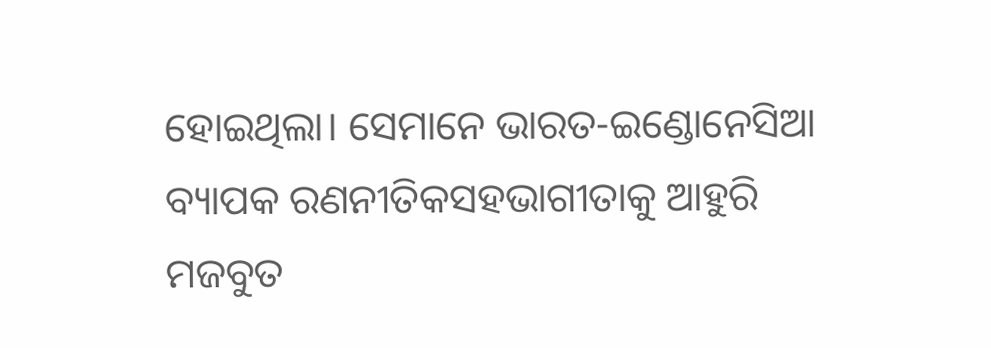ହୋଇଥିଲା। ସେମାନେ ଭାରତ-ଇଣ୍ଡୋନେସିଆ ବ୍ୟାପକ ରଣନୀତିକସହଭାଗୀତାକୁ ଆହୁରି ମଜବୁତ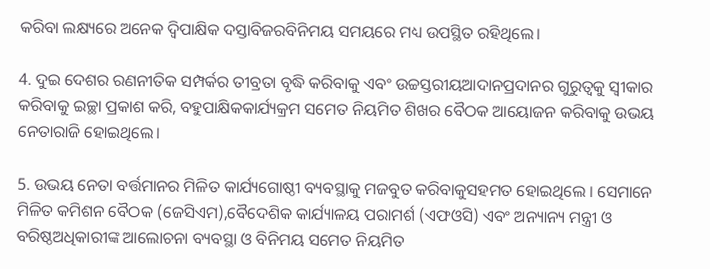କରିବା ଲକ୍ଷ୍ୟରେ ଅନେକ ଦ୍ୱିପାକ୍ଷିକ ଦସ୍ତାବିଜରବିନିମୟ ସମୟରେ ମଧ୍ୟ ଉପସ୍ଥିତ ରହିଥିଲେ।

4. ଦୁଇ ଦେଶର ରଣନୀତିକ ସମ୍ପର୍କର ତୀବ୍ରତା ବୃଦ୍ଧି କରିବାକୁ ଏବଂ ଉଚ୍ଚସ୍ତରୀୟଆଦାନପ୍ରଦାନର ଗୁରୁତ୍ୱକୁ ସ୍ୱୀକାର କରିବାକୁ ଇଚ୍ଛା ପ୍ରକାଶ କରି, ବହୁପାକ୍ଷିକକାର୍ଯ୍ୟକ୍ରମ ସମେତ ନିୟମିତ ଶିଖର ବୈଠକ ଆୟୋଜନ କରିବାକୁ ଉଭୟ ନେତାରାଜି ହୋଇଥିଲେ।

5. ଉଭୟ ନେତା ବର୍ତ୍ତମାନର ମିଳିତ କାର୍ଯ୍ୟଗୋଷ୍ଠୀ ବ୍ୟବସ୍ଥାକୁ ମଜବୁତ କରିବାକୁସହମତ ହୋଇଥିଲେ । ସେମାନେ ମିଳିତ କମିଶନ ବୈଠକ (ଜେସିଏମ),ବୈଦେଶିକ କାର୍ଯ୍ୟାଳୟ ପରାମର୍ଶ (ଏଫଓସି) ଏବଂ ଅନ୍ୟାନ୍ୟ ମନ୍ତ୍ରୀ ଓ ବରିଷ୍ଠଅଧିକାରୀଙ୍କ ଆଲୋଚନା ବ୍ୟବସ୍ଥା ଓ ବିନିମୟ ସମେତ ନିୟମିତ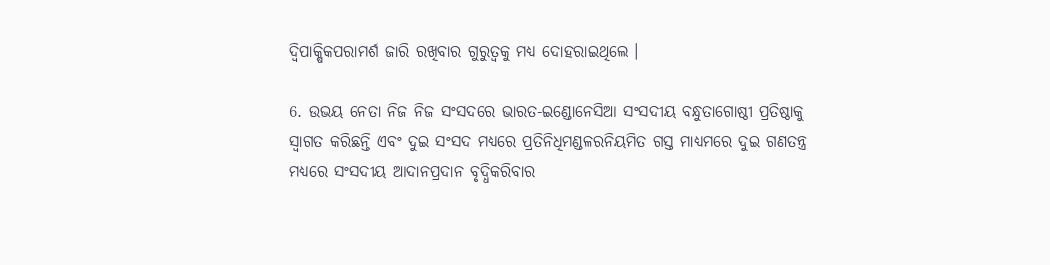ଦ୍ୱିପାକ୍ଷିକପରାମର୍ଶ ଜାରି ରଖିବାର ଗୁରୁତ୍ୱକୁ ମଧ୍ୟ ଦୋହରାଇଥିଲେ ।

6. ଉଭୟ ନେତା ନିଜ ନିଜ ସଂସଦରେ ଭାରତ-ଇଣ୍ଡୋନେସିଆ ସଂସଦୀୟ ବନ୍ଧୁତାଗୋଷ୍ଠୀ ପ୍ରତିଷ୍ଠାକୁ ସ୍ୱାଗତ କରିଛନ୍ତି ଏବଂ ଦୁଇ ସଂସଦ ମଧ୍ୟରେ ପ୍ରତିନିଧିମଣ୍ଡଳରନିୟମିତ ଗସ୍ତ ମାଧ୍ୟମରେ ଦୁଇ ଗଣତନ୍ତ୍ର ମଧ୍ୟରେ ସଂସଦୀୟ ଆଦାନପ୍ରଦାନ ବୃଦ୍ଧିକରିବାର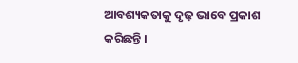ଆବଶ୍ୟକତାକୁ ଦୃଢ଼ ଭାବେ ପ୍ରକାଶ କରିଛନ୍ତି ।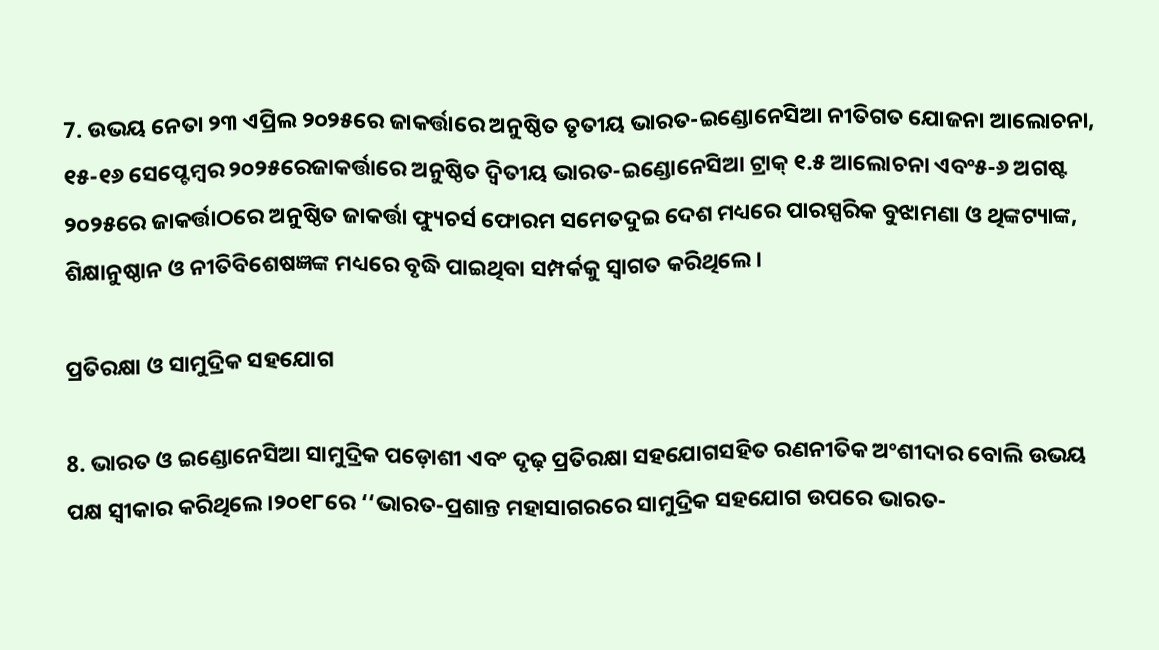7. ଉଭୟ ନେତା ୨୩ ଏପ୍ରିଲ ୨୦୨୫ରେ ଜାକର୍ତ୍ତାରେ ଅନୁଷ୍ଠିତ ତୃତୀୟ ଭାରତ-ଇଣ୍ଡୋନେସିଆ ନୀତିଗତ ଯୋଜନା ଆଲୋଚନା, ୧୫-୧୬ ସେପ୍ଟେମ୍ବର ୨୦୨୫ରେଜାକର୍ତ୍ତାରେ ଅନୁଷ୍ଠିତ ଦ୍ୱିତୀୟ ଭାରତ-ଇଣ୍ଡୋନେସିଆ ଟ୍ରାକ୍ ୧.୫ ଆଲୋଚନା ଏବଂ୫-୬ ଅଗଷ୍ଟ ୨୦୨୫ରେ ଜାକର୍ତ୍ତାଠରେ ଅନୁଷ୍ଠିତ ଜାକର୍ତ୍ତା ଫ୍ୟୁଚର୍ସ ଫୋରମ ସମେତଦୁଇ ଦେଶ ମଧ୍ୟରେ ପାରସ୍ପରିକ ବୁଝାମଣା ଓ ଥିଙ୍କଟ୍ୟାଙ୍କ, ଶିକ୍ଷାନୁଷ୍ଠାନ ଓ ନୀତିବିଶେଷଜ୍ଞଙ୍କ ମଧ୍ୟରେ ବୃଦ୍ଧି ପାଇଥିବା ସମ୍ପର୍କକୁ ସ୍ୱାଗତ କରିଥିଲେ।

ପ୍ରତିରକ୍ଷା ଓ ସାମୁଦ୍ରିକ ସହଯୋଗ

8. ଭାରତ ଓ ଇଣ୍ଡୋନେସିଆ ସାମୁଦ୍ରିକ ପଡ଼ୋଶୀ ଏବଂ ଦୃଢ଼ ପ୍ରତିରକ୍ଷା ସହଯୋଗସହିତ ରଣନୀତିକ ଅଂଶୀଦାର ବୋଲି ଉଭୟ ପକ୍ଷ ସ୍ୱୀକାର କରିଥିଲେ ।୨୦୧୮ରେ ‘‘ଭାରତ-ପ୍ରଶାନ୍ତ ମହାସାଗରରେ ସାମୁଦ୍ରିକ ସହଯୋଗ ଉପରେ ଭାରତ-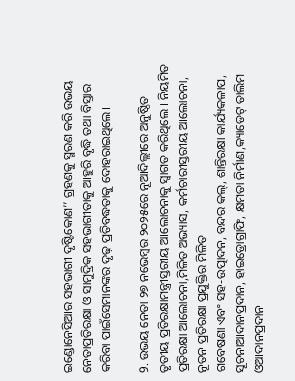ଇଣ୍ଡୋନେସିଆର ସହଭାଗୀ ଦୃଷ୍ଟିକୋଣ’’ ଗ୍ରହଣକୁ ସ୍ମରଣ କରି ଉଭୟ ନେତାପ୍ରତିରକ୍ଷା ଓ ସାମୁଦ୍ରିକ ସହଭାଗୀତାକୁ ଆହୁରି ବୃଦ୍ଧି ତଥା ବିସ୍ତାର କରିବା ପାଇଁସେମାନଙ୍କର ଦୃଢ଼ ପ୍ରତିବଦ୍ଧତାକୁ ଦୋହରାଇଥିଲେ।

9. ଉଭୟ ନେତା ୨୭ ନଭେମ୍ବର ୨୦୨୫ରେ ନୂଆଦିଲ୍ଲୀରେ ଅନୁଷ୍ଠିତ ତୃତୀୟ ପ୍ରତିରକ୍ଷାମନ୍ତ୍ରୀସ୍ତରୀୟ ଆଲୋଚନାକୁ ସ୍ୱାଗତ କରିଥିଲେ । ନିୟମିତ ପ୍ରତିରକ୍ଷା ଆଲୋଚନା,ମିଳିତ ଅଭ୍ୟାସ, କର୍ମଚାରୀସ୍ତରୀୟ ଆଲୋଚନା, ନୂତନ ପ୍ରତିରକ୍ଷା ପ୍ରଯୁକ୍ତିର ମିଳିତ
ଗବେଷଣା ଏବଂ ସହ-ଉତ୍ପାଦନ, ବନ୍ଦର କଲ୍, ଶାନ୍ତିରକ୍ଷା କାର୍ଯ୍ୟକଳାପ, ସୂଚନାଆଦାନପ୍ରଦାନ, ହାଇଡ୍ରୋଗ୍ରାଫି, କ୍ଷମତା ନିର୍ମାଣ,କ୍ୟାଡେଟ୍ ତାଲିମ ଓଆଦାନପ୍ରଦାନ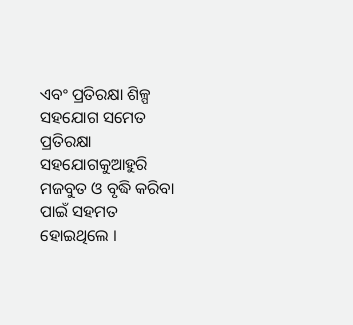ଏବଂ ପ୍ରତିରକ୍ଷା ଶିଳ୍ପ ସହଯୋଗ ସମେତ ପ୍ରତିରକ୍ଷା ସହଯୋଗକୁଆହୁରି ମଜବୁତ ଓ ବୃଦ୍ଧି କରିବା ପାଇଁ ସହମତ ହୋଇଥିଲେ ।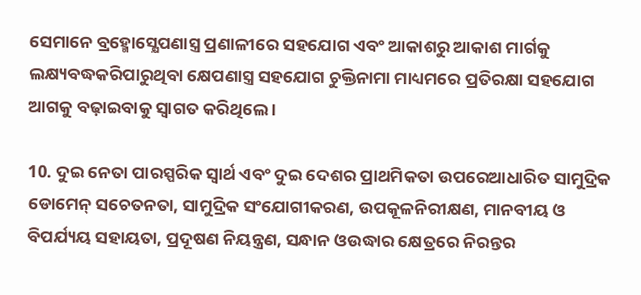ସେମାନେ ବ୍ରହ୍ମୋସ୍କ୍ଷେପଣାସ୍ତ୍ର ପ୍ରଣାଳୀରେ ସହଯୋଗ ଏବଂ ଆକାଶରୁ ଆକାଶ ମାର୍ଗକୁ ଲକ୍ଷ୍ୟବଦ୍ଧକରିପାରୁଥିବା କ୍ଷେପଣାସ୍ତ୍ର ସହଯୋଗ ଚୁକ୍ତିନାମା ମାଧ୍ୟମରେ ପ୍ରତିରକ୍ଷା ସହଯୋଗ ଆଗକୁ ବଢ଼ାଇବାକୁ ସ୍ୱାଗତ କରିଥିଲେ ।

10. ଦୁଇ ନେତା ପାରସ୍ପରିକ ସ୍ୱାର୍ଥ ଏବଂ ଦୁଇ ଦେଶର ପ୍ରାଥମିକତା ଉପରେଆଧାରିତ ସାମୁଦ୍ରିକ ଡୋମେନ୍ ସଚେତନତା, ସାମୁଦ୍ରିକ ସଂଯୋଗୀକରଣ, ଉପକୂଳନିରୀକ୍ଷଣ, ମାନବୀୟ ଓ ବିପର୍ଯ୍ୟୟ ସହାୟତା, ପ୍ରଦୂଷଣ ନିୟନ୍ତ୍ରଣ, ସନ୍ଧାନ ଓଉଦ୍ଧାର କ୍ଷେତ୍ରରେ ନିରନ୍ତର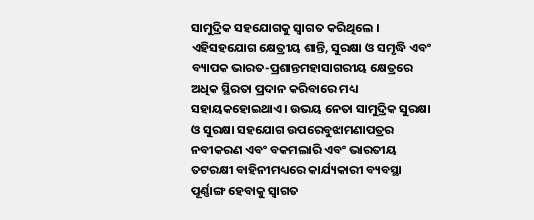ସାମୁଦ୍ରିକ ସହଯୋଗକୁ ସ୍ୱାଗତ କରିଥିଲେ । ଏହିସହଯୋଗ କ୍ଷେତ୍ରୀୟ ଶାନ୍ତି, ସୁରକ୍ଷା ଓ ସମୃଦ୍ଧି ଏବଂ ବ୍ୟାପକ ଭାରତ-ପ୍ରଶାନ୍ତମହାସାଗରୀୟ କ୍ଷେତ୍ରରେ ଅଧିକ ସ୍ଥିରତା ପ୍ରଦାନ କରିବାରେ ମଧ୍ୟ ସହାୟକହୋଇଥାଏ। ଉଭୟ ନେତା ସାମୁଦ୍ରିକ ସୁରକ୍ଷା ଓ ସୁରକ୍ଷା ସହଯୋଗ ଉପରେବୁଝାମଣାପତ୍ରର ନବୀକରଣ ଏବଂ ବକମଲାରି ଏବଂ ଭାରତୀୟ ତଟରକ୍ଷୀ ବାହିନୀମଧ୍ୟରେ କାର୍ଯ୍ୟକାରୀ ବ୍ୟବସ୍ଥା ପୂର୍ଣ୍ଣାଙ୍ଗ ହେବାକୁ ସ୍ୱାଗତ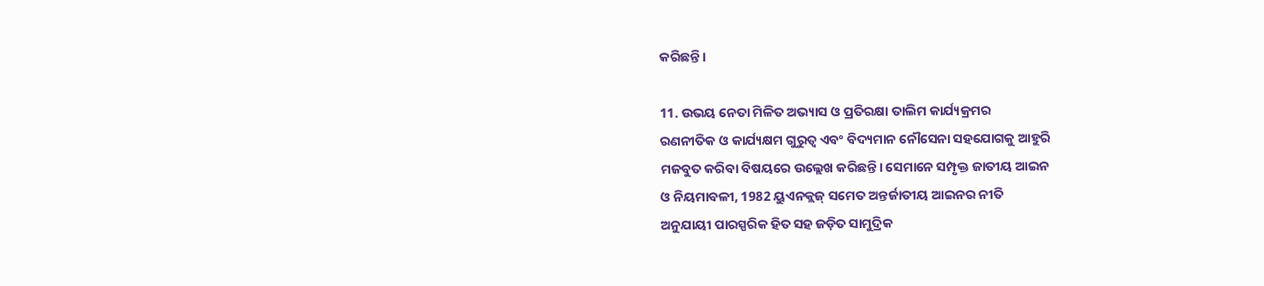କରିଛନ୍ତି।

11. ଉଭୟ ନେତା ମିଳିତ ଅଭ୍ୟାସ ଓ ପ୍ରତିରକ୍ଷା ତାଲିମ କାର୍ଯ୍ୟକ୍ରମର
ରଣନୀତିକ ଓ କାର୍ଯ୍ୟକ୍ଷମ ଗୁରୁତ୍ୱ ଏବଂ ବିଦ୍ୟମାନ ନୌସେନା ସହଯୋଗକୁ ଆହୁରି
ମଜବୁତ କରିବା ବିଷୟରେ ଉଲ୍ଲେଖ କରିଛନ୍ତି। ସେମାନେ ସମ୍ପୃକ୍ତ ଜାତୀୟ ଆଇନ
ଓ ନିୟମାବଳୀ, 1982 ୟୁଏନକ୍ଲଜ୍‌ ସମେତ ଅନ୍ତର୍ଜାତୀୟ ଆଇନର ନୀତି
ଅନୁଯାୟୀ ପାରସ୍ପରିକ ହିତ ସହ ଜଡ଼ିତ ସାମୁଦ୍ରିକ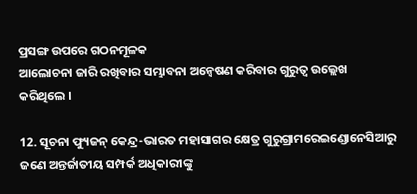ପ୍ରସଙ୍ଗ ଉପରେ ଗଠନମୂଳକ
ଆଲୋଚନା ଜାରି ରଖିବାର ସମ୍ଭାବନା ଅନ୍ୱେଷଣ କରିବାର ଗୁରୁତ୍ୱ ଉଲ୍ଲେଖ
କରିଥିଲେ ।

12. ସୂଚନା ଫ୍ୟୁଜନ୍ କେନ୍ଦ୍ର-ଭାରତ ମହାସାଗର କ୍ଷେତ୍ର ଗୁରୁଗ୍ରାମରେଇଣ୍ଡୋନେସିଆରୁ ଜଣେ ଅନ୍ତର୍ଜାତୀୟ ସମ୍ପର୍କ ଅଧିକାରୀଙ୍କୁ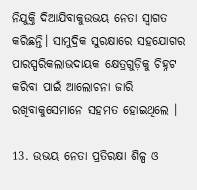ନିଯୁକ୍ତି ଦିଆଯିବାକୁଉଭୟ ନେତା ସ୍ୱାଗତ କରିଛନ୍ତି। ସାମୁଦ୍ରିକ ସୁରକ୍ଷାରେ ସହଯୋଗର ପାରସ୍ପରିକଲାଭଦାୟକ କ୍ଷେତ୍ରଗୁଡ଼ିକୁ ଚିହ୍ନଟ କରିବା ପାଇଁ ଆଲୋଚନା ଜାରି ରଖିବାକୁସେମାନେ ସହମତ ହୋଇଥିଲେ ।

13. ଉଭୟ ନେତା ପ୍ରତିରକ୍ଷା ଶିଳ୍ପ ଓ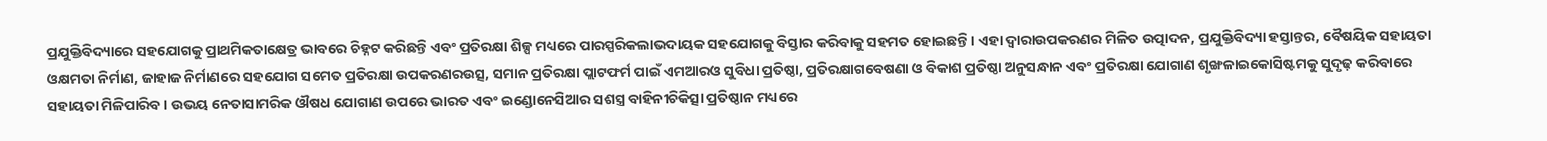ପ୍ରଯୁକ୍ତିବିଦ୍ୟାରେ ସହଯୋଗକୁ ପ୍ରାଥମିକତାକ୍ଷେତ୍ର ଭାବରେ ଚିହ୍ନଟ କରିଛନ୍ତି ଏବଂ ପ୍ରତିରକ୍ଷା ଶିଳ୍ପ ମଧ୍ୟରେ ପାରସ୍ପରିକଲାଭଦାୟକ ସହଯୋଗକୁ ବିସ୍ତାର କରିବାକୁ ସହମତ ହୋଇଛନ୍ତି । ଏହା ଦ୍ଵାରାଉପକରଣର ମିଳିତ ଉତ୍ପାଦନ, ପ୍ରଯୁକ୍ତିବିଦ୍ୟା ହସ୍ତାନ୍ତର, ବୈଷୟିକ ସହାୟତା ଓକ୍ଷମତା ନିର୍ମାଣ, ଜାହାଜ ନିର୍ମାଣରେ ସହଯୋଗ ସମେତ ପ୍ରତିରକ୍ଷା ଉପକରଣରଉତ୍ସ, ସମାନ ପ୍ରତିରକ୍ଷା ପ୍ଲାଟଫର୍ମ ପାଇଁ ଏମଆରଓ ସୁବିଧା ପ୍ରତିଷ୍ଠା, ପ୍ରତିରକ୍ଷାଗବେଷଣା ଓ ବିକାଶ ପ୍ରତିଷ୍ଠା ଅନୁସନ୍ଧାନ ଏବଂ ପ୍ରତିରକ୍ଷା ଯୋଗାଣ ଶୃଙ୍ଖଳାଇକୋସିଷ୍ଟମକୁ ସୁଦୃଢ଼ କରିବାରେ ସହାୟତା ମିଳିପାରିବ । ଉଭୟ ନେତାସାମରିକ ଔଷଧ ଯୋଗାଣ ଉପରେ ଭାରତ ଏବଂ ଇଣ୍ଡୋନେସିଆର ସଶସ୍ତ୍ର ବାହିନୀଚିକିତ୍ସା ପ୍ରତିଷ୍ଠାନ ମଧ୍ୟରେ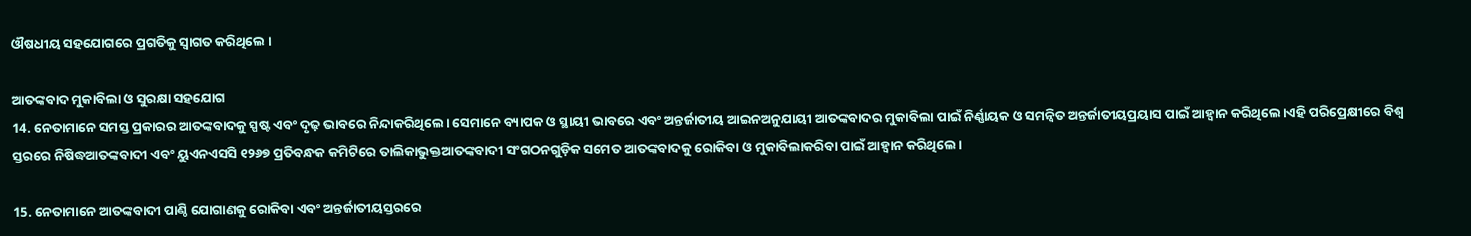ଔଷଧୀୟ ସହଯୋଗରେ ପ୍ରଗତିକୁ ସ୍ୱାଗତ କରିଥିଲେ ।

ଆତଙ୍କବାଦ ମୁକାବିଲା ଓ ସୁରକ୍ଷା ସହଯୋଗ
14. ନେତାମାନେ ସମସ୍ତ ପ୍ରକାରର ଆତଙ୍କବାଦକୁ ସ୍ପଷ୍ଟ ଏବଂ ଦୃଢ଼ ଭାବରେ ନିନ୍ଦାକରିଥିଲେ। ସେମାନେ ବ୍ୟାପକ ଓ ସ୍ଥାୟୀ ଭାବରେ ଏବଂ ଅନ୍ତର୍ଜାତୀୟ ଆଇନଅନୁଯାୟୀ ଆତଙ୍କବାଦର ମୁକାବିଲା ପାଇଁ ନିର୍ଣ୍ଣାୟକ ଓ ସମନ୍ୱିତ ଅନ୍ତର୍ଜାତୀୟପ୍ରୟାସ ପାଇଁ ଆହ୍ୱାନ କରିଥିଲେ।ଏହି ପରିପ୍ରେକ୍ଷୀରେ ବିଶ୍ୱ ସ୍ତରରେ ନିଷିଦ୍ଧଆତଙ୍କବାଦୀ ଏବଂ ୟୁଏନଏସସି ୧୨୬୭ ପ୍ରତିବନ୍ଧକ କମିଟିରେ ତାଲିକାଭୁକ୍ତଆତଙ୍କବାଦୀ ସଂଗଠନଗୁଡ଼ିକ ସମେତ ଆତଙ୍କବାଦକୁ ରୋକିବା ଓ ମୁକାବିଲାକରିବା ପାଇଁ ଆହ୍ୱାନ କରିଥିଲେ।

15. ନେତାମାନେ ଆତଙ୍କବାଦୀ ପାଣ୍ଠି ଯୋଗାଣକୁ ରୋକିବା ଏବଂ ଅନ୍ତର୍ଜାତୀୟସ୍ତରରେ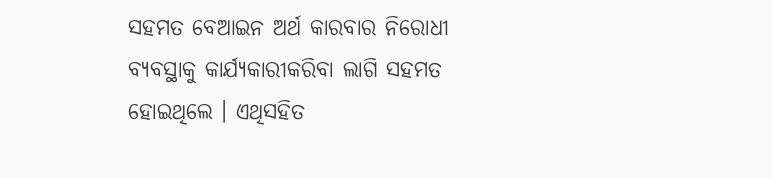ସହମତ ବେଆଇନ ଅର୍ଥ କାରବାର ନିରୋଧୀ ବ୍ୟବସ୍ଥାକୁ କାର୍ଯ୍ୟକାରୀକରିବା ଲାଗି ସହମତ ହୋଇଥିଲେ । ଏଥିସହିତ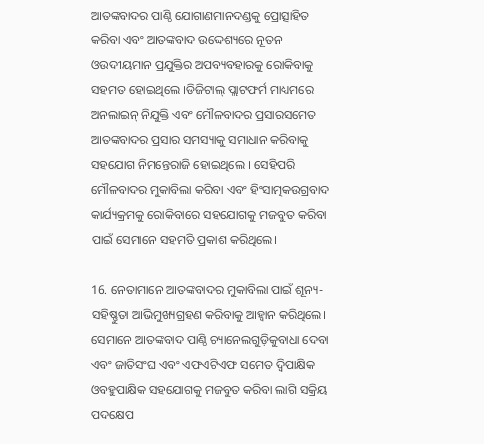ଆତଙ୍କବାଦର ପାଣ୍ଠି ଯୋଗାଣମାନଦଣ୍ଡକୁ ପ୍ରୋତ୍ସାହିତ କରିବା ଏବଂ ଆତଙ୍କବାଦ ଉଦ୍ଦେଶ୍ୟରେ ନୂତନ ଓଉଦୀୟମାନ ପ୍ରଯୁକ୍ତିର ଅପବ୍ୟବହାରକୁ ରୋକିବାକୁ ସହମତ ହୋଇଥିଲେ ।ଡିଜିଟାଲ୍ ପ୍ଲାଟଫର୍ମ ମାଧ୍ୟମରେ ଅନଲାଇନ୍ ନିଯୁକ୍ତି ଏବଂ ମୌଳବାଦର ପ୍ରସାରସମେତ ଆତଙ୍କବାଦର ପ୍ରସାର ସମସ୍ୟାକୁ ସମାଧାନ କରିବାକୁ ସହଯୋଗ ନିମନ୍ତେରାଜି ହୋଇଥିଲେ । ସେହିପରି ମୌଳବାଦର ମୁକାବିଲା କରିବା ଏବଂ ହିଂସାତ୍ମକଉଗ୍ରବାଦ କାର୍ଯ୍ୟକ୍ରମକୁ ରୋକିବାରେ ସହଯୋଗକୁ ମଜବୁତ କରିବା ପାଇଁ ସେମାନେ ସହମତି ପ୍ରକାଶ କରିଥିଲେ।

16. ନେତାମାନେ ଆତଙ୍କବାଦର ମୁକାବିଲା ପାଇଁ ଶୂନ୍ୟ-ସହିଷ୍ଣୁତା ଆଭିମୁଖ୍ୟଗ୍ରହଣ କରିବାକୁ ଆହ୍ୱାନ କରିଥିଲେ। ସେମାନେ ଆତଙ୍କବାଦ ପାଣ୍ଠି ଚ୍ୟାନେଲଗୁଡ଼ିକୁବାଧା ଦେବା ଏବଂ ଜାତିସଂଘ ଏବଂ ଏଫଏଟିଏଫ ସମେତ ଦ୍ୱିପାକ୍ଷିକ ଓବହୁପାକ୍ଷିକ ସହଯୋଗକୁ ମଜବୁତ କରିବା ଲାଗି ସକ୍ରିୟ ପଦକ୍ଷେପ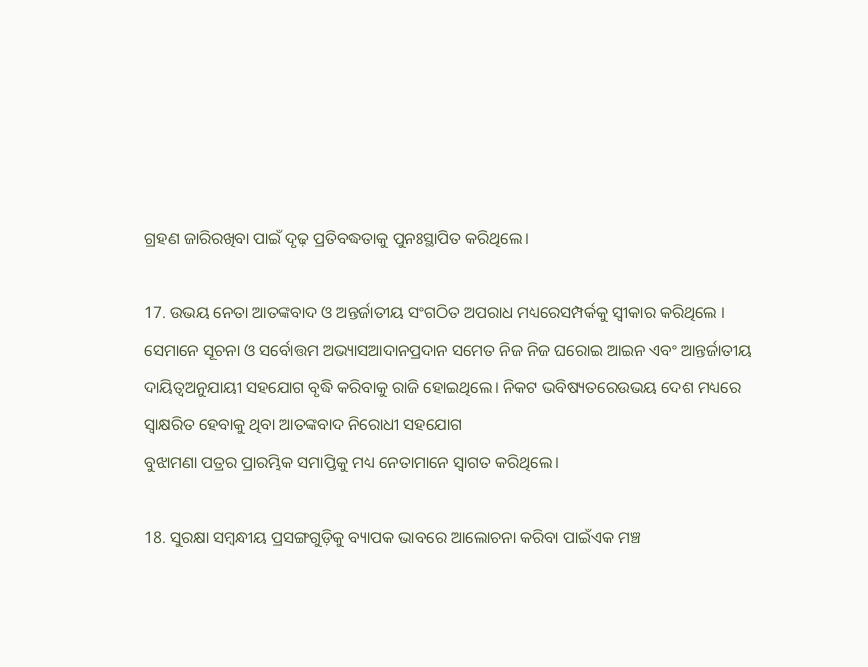ଗ୍ରହଣ ଜାରିରଖିବା ପାଇଁ ଦୃଢ଼ ପ୍ରତିବଦ୍ଧତାକୁ ପୁନଃସ୍ଥାପିତ କରିଥିଲେ।

17. ଉଭୟ ନେତା ଆତଙ୍କବାଦ ଓ ଅନ୍ତର୍ଜାତୀୟ ସଂଗଠିତ ଅପରାଧ ମଧ୍ୟରେସମ୍ପର୍କକୁ ସ୍ୱୀକାର କରିଥିଲେ । ସେମାନେ ସୂଚନା ଓ ସର୍ବୋତ୍ତମ ଅଭ୍ୟାସଆଦାନପ୍ରଦାନ ସମେତ ନିଜ ନିଜ ଘରୋଇ ଆଇନ ଏବଂ ଆନ୍ତର୍ଜାତୀୟ ଦାୟିତ୍ୱଅନୁଯାୟୀ ସହଯୋଗ ବୃଦ୍ଧି କରିବାକୁ ରାଜି ହୋଇଥିଲେ। ନିକଟ ଭବିଷ୍ୟତରେଉଭୟ ଦେଶ ମଧ୍ୟରେ ସ୍ୱାକ୍ଷରିତ ହେବାକୁ ଥିବା ଆତଙ୍କବାଦ ନିରୋଧୀ ସହଯୋଗ
ବୁଝାମଣା ପତ୍ରର ପ୍ରାରମ୍ଭିକ ସମାପ୍ତିକୁ ମଧ୍ୟ ନେତାମାନେ ସ୍ୱାଗତ କରିଥିଲେ।

18. ସୁରକ୍ଷା ସମ୍ବନ୍ଧୀୟ ପ୍ରସଙ୍ଗଗୁଡ଼ିକୁ ବ୍ୟାପକ ଭାବରେ ଆଲୋଚନା କରିବା ପାଇଁଏକ ମଞ୍ଚ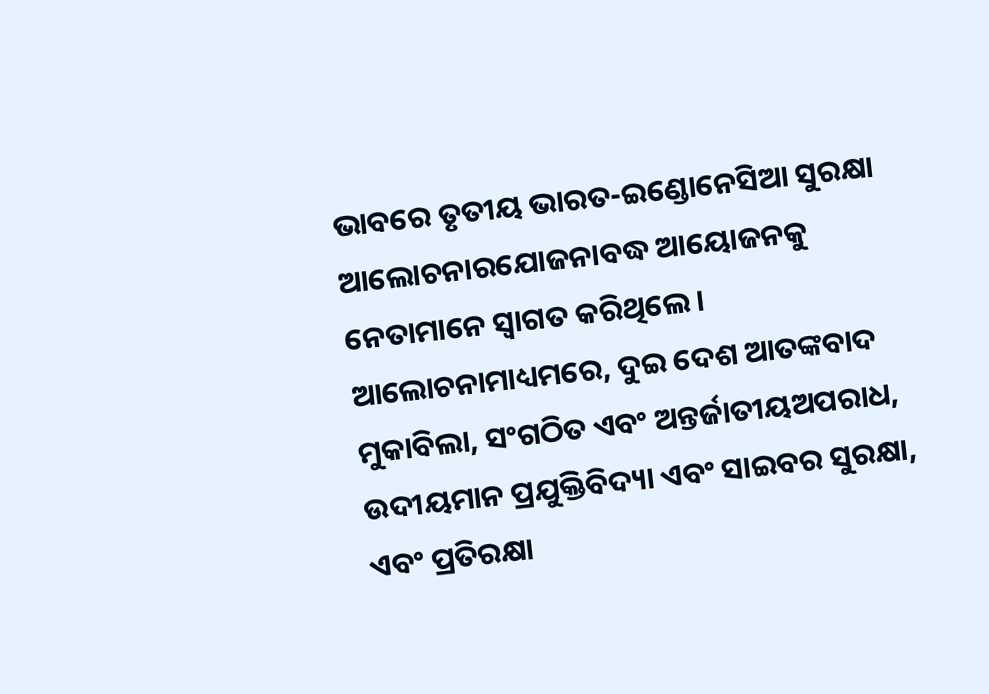ଭାବରେ ତୃତୀୟ ଭାରତ-ଇଣ୍ଡୋନେସିଆ ସୁରକ୍ଷା ଆଲୋଚନାରଯୋଜନାବଦ୍ଧ ଆୟୋଜନକୁ ନେତାମାନେ ସ୍ୱାଗତ କରିଥିଲେ। ଆଲୋଚନାମାଧ୍ୟମରେ, ଦୁଇ ଦେଶ ଆତଙ୍କବାଦ ମୁକାବିଲା, ସଂଗଠିତ ଏବଂ ଅନ୍ତର୍ଜାତୀୟଅପରାଧ, ଉଦୀୟମାନ ପ୍ରଯୁକ୍ତିବିଦ୍ୟା ଏବଂ ସାଇବର ସୁରକ୍ଷା, ଏବଂ ପ୍ରତିରକ୍ଷା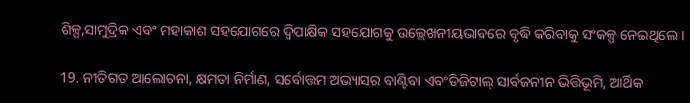ଶିଳ୍ପ,ସାମୁଦ୍ରିକ ଏବଂ ମହାକାଶ ସହଯୋଗରେ ଦ୍ୱିପାକ୍ଷିକ ସହଯୋଗକୁ ଉଲ୍ଲେଖନୀୟଭାବରେ ବୃଦ୍ଧି କରିବାକୁ ସଂକଳ୍ପ ନେଇଥିଲେ ।

19. ନୀତିଗତ ଆଲୋଚନା, କ୍ଷମତା ନିର୍ମାଣ, ସର୍ବୋତ୍ତମ ଅଭ୍ୟାସର ବାଣ୍ଟିବା ଏବଂଡିଜିଟାଲ୍ ସାର୍ବଜନୀନ ଭିତ୍ତିଭୂମି, ଆର୍ଥିକ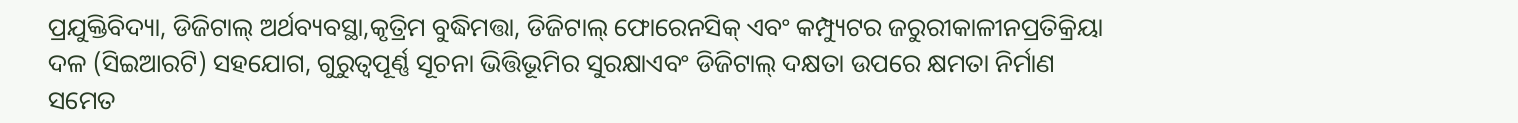ପ୍ରଯୁକ୍ତିବିଦ୍ୟା, ଡିଜିଟାଲ୍ ଅର୍ଥବ୍ୟବସ୍ଥା,କୃତ୍ରିମ ବୁଦ୍ଧିମତ୍ତା, ଡିଜିଟାଲ୍ ଫୋରେନସିକ୍ ଏବଂ କମ୍ପ୍ୟୁଟର ଜରୁରୀକାଳୀନପ୍ରତିକ୍ରିୟା ଦଳ (ସିଇଆରଟି) ସହଯୋଗ, ଗୁରୁତ୍ୱପୂର୍ଣ୍ଣ ସୂଚନା ଭିତ୍ତିଭୂମିର ସୁରକ୍ଷାଏବଂ ଡିଜିଟାଲ୍ ଦକ୍ଷତା ଉପରେ କ୍ଷମତା ନିର୍ମାଣ ସମେତ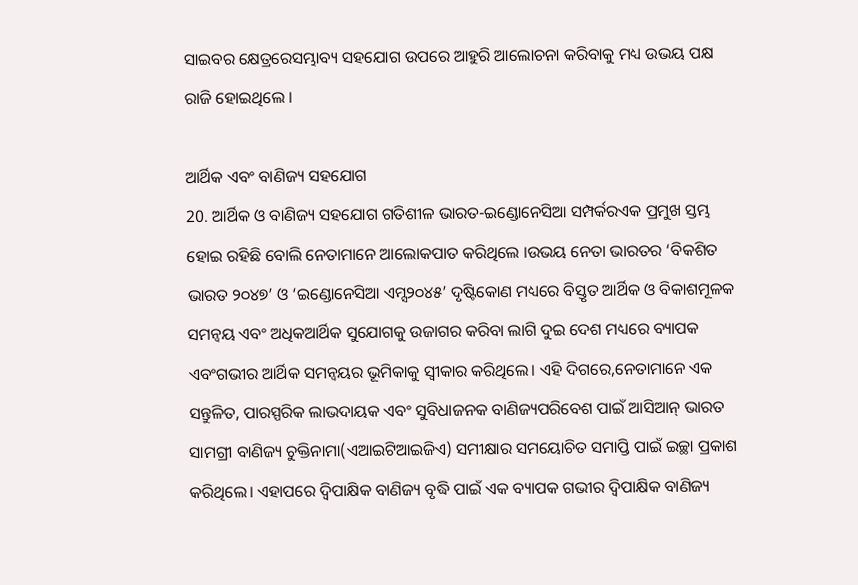ସାଇବର କ୍ଷେତ୍ରରେସମ୍ଭାବ୍ୟ ସହଯୋଗ ଉପରେ ଆହୁରି ଆଲୋଚନା କରିବାକୁ ମଧ୍ୟ ଉଭୟ ପକ୍ଷ ରାଜି ହୋଇଥିଲେ ।

ଆର୍ଥିକ ଏବଂ ବାଣିଜ୍ୟ ସହଯୋଗ
20. ଆର୍ଥିକ ଓ ବାଣିଜ୍ୟ ସହଯୋଗ ଗତିଶୀଳ ଭାରତ-ଇଣ୍ଡୋନେସିଆ ସମ୍ପର୍କରଏକ ପ୍ରମୁଖ ସ୍ତମ୍ଭ ହୋଇ ରହିଛି ବୋଲି ନେତାମାନେ ଆଲୋକପାତ କରିଥିଲେ ।ଉଭୟ ନେତା ଭାରତର ‘ବିକଶିତ ଭାରତ ୨୦୪୭’ ଓ ‘ଇଣ୍ଡୋନେସିଆ ଏମ୍ସ୨୦୪୫’ ଦୃଷ୍ଟିକୋଣ ମଧ୍ୟରେ ବିସ୍ତୃତ ଆର୍ଥିକ ଓ ବିକାଶମୂଳକ ସମନ୍ୱୟ ଏବଂ ଅଧିକଆର୍ଥିକ ସୁଯୋଗକୁ ଉଜାଗର କରିବା ଲାଗି ଦୁଇ ଦେଶ ମଧ୍ୟରେ ବ୍ୟାପକ ଏବଂଗଭୀର ଆର୍ଥିକ ସମନ୍ୱୟର ଭୂମିକାକୁ ସ୍ୱୀକାର କରିଥିଲେ। ଏହି ଦିଗରେ,ନେତାମାନେ ଏକ ସନ୍ତୁଳିତ, ପାରସ୍ପରିକ ଲାଭଦାୟକ ଏବଂ ସୁବିଧାଜନକ ବାଣିଜ୍ୟପରିବେଶ ପାଇଁ ଆସିଆନ୍‌ ଭାରତ ସାମଗ୍ରୀ ବାଣିଜ୍ୟ ଚୁକ୍ତିନାମା(ଏଆଇଟିଆଇଜିଏ) ସମୀକ୍ଷାର ସମୟୋଚିତ ସମାପ୍ତି ପାଇଁ ଇଚ୍ଛା ପ୍ରକାଶ କରିଥିଲେ। ଏହାପରେ ଦ୍ୱିପାକ୍ଷିକ ବାଣିଜ୍ୟ ବୃଦ୍ଧି ପାଇଁ ଏକ ବ୍ୟାପକ ଗଭୀର ଦ୍ୱିପାକ୍ଷିକ ବାଣିଜ୍ୟ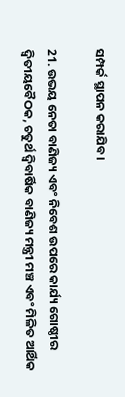ସମ୍ପର୍କ ସ୍ଥାପନ କରାଯିବ।

21. ଉଭୟ ନେତା ବାଣିଜ୍ୟ ଏବଂ ନିବେଶ ଉପରେ କାର୍ଯ୍ୟ ଗୋଷ୍ଠୀର ଦ୍ୱିତୀୟବୈଠକ, ଚତୁର୍ଥ ଦ୍ୱିବାର୍ଷିକ ବାଣିଜ୍ୟ ମନ୍ତ୍ରୀ ମଞ୍ଚ ଏବଂ ମିଳିତ ଆର୍ଥିକ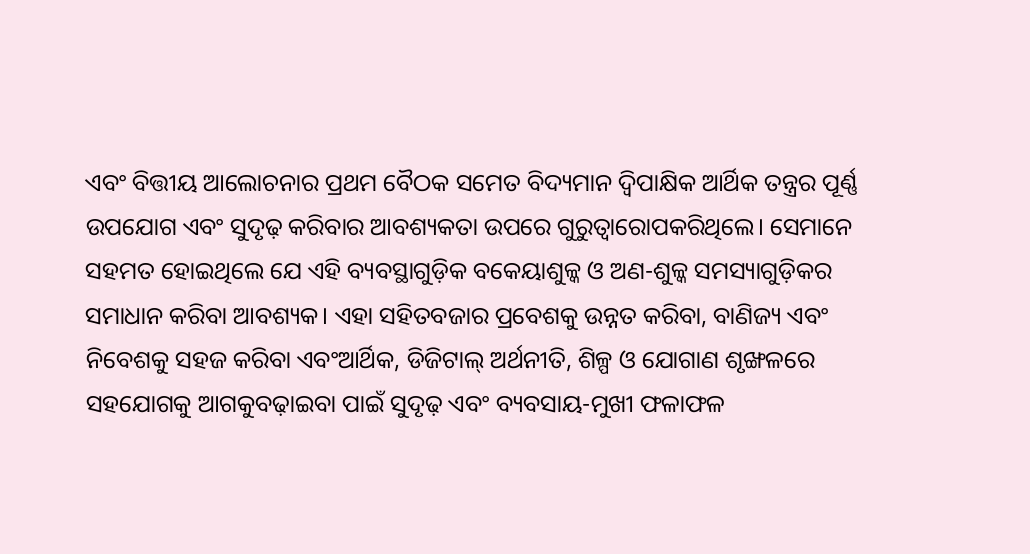ଏବଂ ବିତ୍ତୀୟ ଆଲୋଚନାର ପ୍ରଥମ ବୈଠକ ସମେତ ବିଦ୍ୟମାନ ଦ୍ୱିପାକ୍ଷିକ ଆର୍ଥିକ ତନ୍ତ୍ରର ପୂର୍ଣ୍ଣ
ଉପଯୋଗ ଏବଂ ସୁଦୃଢ଼ କରିବାର ଆବଶ୍ୟକତା ଉପରେ ଗୁରୁତ୍ୱାରୋପକରିଥିଲେ। ସେମାନେ ସହମତ ହୋଇଥିଲେ ଯେ ଏହି ବ୍ୟବସ୍ଥାଗୁଡ଼ିକ ବକେୟାଶୁଳ୍କ ଓ ଅଣ-ଶୁଳ୍କ ସମସ୍ୟାଗୁଡ଼ିକର ସମାଧାନ କରିବା ଆବଶ୍ୟକ। ଏହା ସହିତବଜାର ପ୍ରବେଶକୁ ଉନ୍ନତ କରିବା, ବାଣିଜ୍ୟ ଏବଂ ନିବେଶକୁ ସହଜ କରିବା ଏବଂଆର୍ଥିକ, ଡିଜିଟାଲ୍ ଅର୍ଥନୀତି, ଶିଳ୍ପ ଓ ଯୋଗାଣ ଶୃଙ୍ଖଳରେ ସହଯୋଗକୁ ଆଗକୁବଢ଼ାଇବା ପାଇଁ ସୁଦୃଢ଼ ଏବଂ ବ୍ୟବସାୟ-ମୁଖୀ ଫଳାଫଳ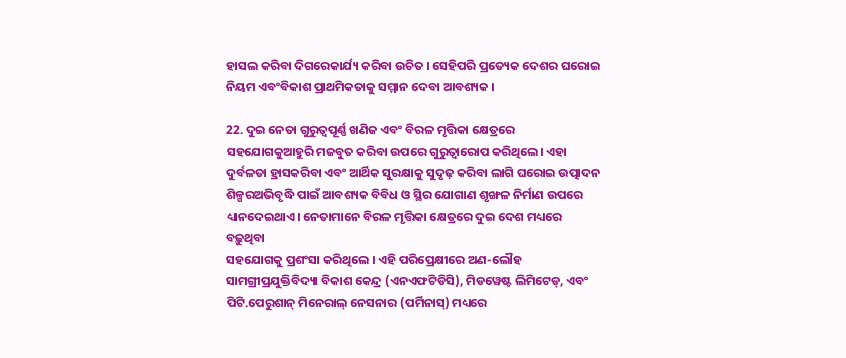ହାସଲ କରିବା ଦିଗରେକାର୍ଯ୍ୟ କରିବା ଉଚିତ । ସେହିପରି ପ୍ରତ୍ୟେକ ଦେଶର ଘରୋଇ ନିୟମ ଏବଂବିକାଶ ପ୍ରାଥମିକତାକୁ ସମ୍ମାନ ଦେବା ଆବଶ୍ୟକ ।

22. ଦୁଇ ନେତା ଗୁରୁତ୍ୱପୂର୍ଣ୍ଣ ଖଣିଜ ଏବଂ ବିରଳ ମୃତ୍ତିକା କ୍ଷେତ୍ରରେ ସହଯୋଗକୁଆହୁରି ମଜବୁତ କରିବା ଉପରେ ଗୁରୁତ୍ୱାରୋପ କରିଥିଲେ। ଏହା ଦୁର୍ବଳତା ହ୍ରାସକରିବା ଏବଂ ଆର୍ଥିକ ସୁରକ୍ଷାକୁ ସୁଦୃଢ଼ କରିବା ଲାଗି ଘରୋଇ ଉତ୍ପାଦନ ଶିଳ୍ପରଅଭିବୃଦ୍ଧି ପାଇଁ ଆବଶ୍ୟକ ବିବିଧ ଓ ସ୍ଥିର ଯୋଗାଣ ଶୃଙ୍ଖଳ ନିର୍ମାଣ ଉପରେ ଧ୍ୟାନଦେଇଥାଏ। ନେତାମାନେ ବିରଳ ମୃତ୍ତିକା କ୍ଷେତ୍ରରେ ଦୁଇ ଦେଶ ମଧ୍ୟରେ ବଢ଼ୁଥିବା
ସହଯୋଗକୁ ପ୍ରଶଂସା କରିଥିଲେ । ଏହି ପରିପ୍ରେକ୍ଷୀରେ ଅଣ-ଲୌହ ସାମଗ୍ରୀପ୍ରଯୁକ୍ତିବିଦ୍ୟା ବିକାଶ କେନ୍ଦ୍ର (ଏନଏଫଟିଡିସି), ମିଡୱେଷ୍ଟ ଲିମିଟେଡ୍, ଏବଂ ପିଟି.ପେରୁଶାନ୍‌ ମିନେରାଲ୍‌ ନେସନାର (ପର୍ମିନାସ୍‌) ମଧ୍ୟରେ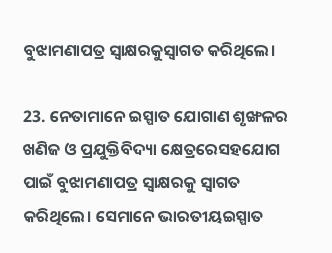ବୁଝାମଣାପତ୍ର ସ୍ୱାକ୍ଷରକୁସ୍ୱାଗତ କରିଥିଲେ।

23. ନେତାମାନେ ଇସ୍ପାତ ଯୋଗାଣ ଶୃଙ୍ଖଳର ଖଣିଜ ଓ ପ୍ରଯୁକ୍ତିବିଦ୍ୟା କ୍ଷେତ୍ରରେସହଯୋଗ ପାଇଁ ବୁଝାମଣାପତ୍ର ସ୍ୱାକ୍ଷରକୁ ସ୍ୱାଗତ କରିଥିଲେ। ସେମାନେ ଭାରତୀୟଇସ୍ପାତ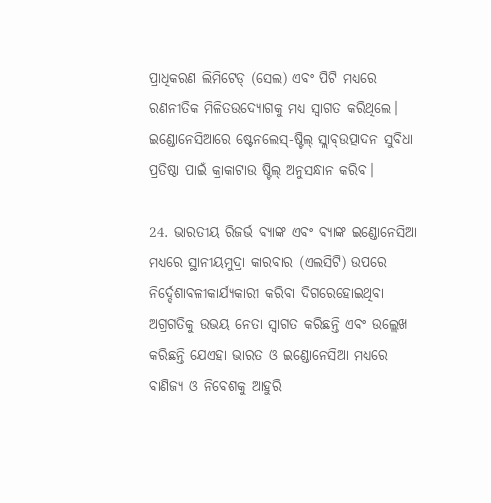ପ୍ରାଧିକରଣ ଲିମିଟେଡ୍ (ସେଲ) ଏବଂ ପିଟି ମଧ୍ୟରେ ରଣନୀତିକ ମିଳିତଉଦ୍ୟୋଗକୁ ମଧ୍ୟ ସ୍ୱାଗତ କରିଥିଲେ। ଇଣ୍ଡୋନେସିଆରେ ଷ୍ଟେନଲେସ୍-ଷ୍ଟିଲ୍ ସ୍ଲାବ୍ଉତ୍ପାଦନ ସୁବିଧା ପ୍ରତିଷ୍ଠା ପାଇଁ କ୍ରାକାଟାଉ ଷ୍ଟିଲ୍ ଅନୁସନ୍ଧାନ କରିବ।

24. ଭାରତୀୟ ରିଜର୍ଭ ବ୍ୟାଙ୍କ ଏବଂ ବ୍ୟାଙ୍କ ଇଣ୍ଡୋନେସିଆ ମଧ୍ୟରେ ସ୍ଥାନୀୟମୁଦ୍ରା କାରବାର (ଏଲସିଟି) ଉପରେ ନିର୍ଦ୍ଦେଶାବଳୀକାର୍ଯ୍ୟକାରୀ କରିବା ଦିଗରେହୋଇଥିବା ଅଗ୍ରଗତିକୁ ଉଭୟ ନେତା ସ୍ୱାଗତ କରିଛନ୍ତି ଏବଂ ଉଲ୍ଲେଖ କରିଛନ୍ତି ଯେଏହା ଭାରତ ଓ ଇଣ୍ଡୋନେସିଆ ମଧ୍ୟରେ ବାଣିଜ୍ୟ ଓ ନିବେଶକୁ ଆହୁରି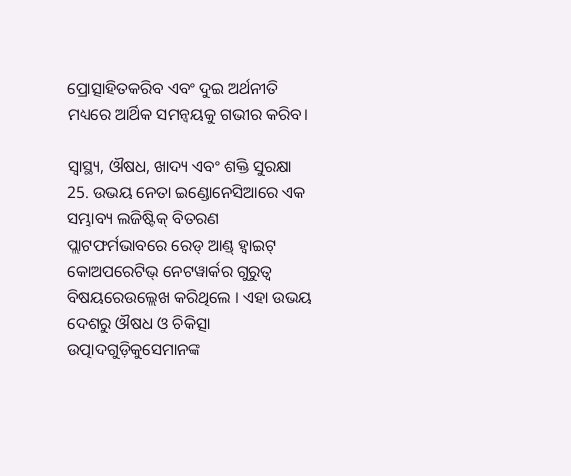ପ୍ରୋତ୍ସାହିତକରିବ ଏବଂ ଦୁଇ ଅର୍ଥନୀତି ମଧ୍ୟରେ ଆର୍ଥିକ ସମନ୍ୱୟକୁ ଗଭୀର କରିବ।

ସ୍ୱାସ୍ଥ୍ୟ, ଔଷଧ, ଖାଦ୍ୟ ଏବଂ ଶକ୍ତି ସୁରକ୍ଷା
25. ଉଭୟ ନେତା ଇଣ୍ଡୋନେସିଆରେ ଏକ ସମ୍ଭାବ୍ୟ ଲଜିଷ୍ଟିକ୍ ବିତରଣ ପ୍ଲାଟଫର୍ମଭାବରେ ରେଡ୍ ଆଣ୍ଡ୍ ହ୍ୱାଇଟ୍ କୋଅପରେଟିଭ୍ ନେଟୱାର୍କର ଗୁରୁତ୍ୱ ବିଷୟରେଉଲ୍ଲେଖ କରିଥିଲେ । ଏହା ଉଭୟ ଦେଶରୁ ଔଷଧ ଓ ଚିକିତ୍ସା ଉତ୍ପାଦଗୁଡ଼ିକୁସେମାନଙ୍କ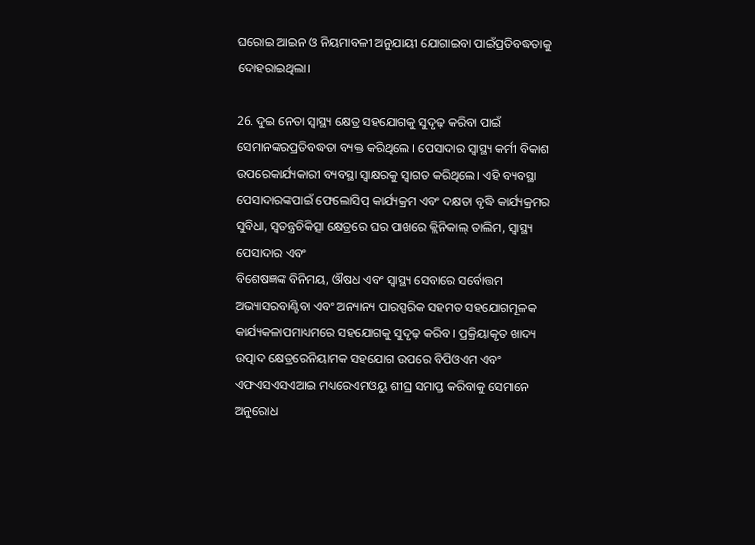ଘରୋଇ ଆଇନ ଓ ନିୟମାବଳୀ ଅନୁଯାୟୀ ଯୋଗାଇବା ପାଇଁପ୍ରତିବଦ୍ଧତାକୁ ଦୋହରାଇଥିଲା।

26. ଦୁଇ ନେତା ସ୍ୱାସ୍ଥ୍ୟ କ୍ଷେତ୍ର ସହଯୋଗକୁ ସୁଦୃଢ଼ କରିବା ପାଇଁ ସେମାନଙ୍କରପ୍ରତିବଦ୍ଧତା ବ୍ୟକ୍ତ କରିଥିଲେ । ପେସାଦାର ସ୍ୱାସ୍ଥ୍ୟ କର୍ମୀ ବିକାଶ ଉପରେକାର୍ଯ୍ୟକାରୀ ବ୍ୟବସ୍ଥା ସ୍ୱାକ୍ଷରକୁ ସ୍ୱାଗତ କରିଥିଲେ। ଏହି ବ୍ୟବସ୍ଥା ପେସାଦାରଙ୍କପାଇଁ ଫେଲୋସିପ୍ କାର୍ଯ୍ୟକ୍ରମ ଏବଂ ଦକ୍ଷତା ବୃଦ୍ଧି କାର୍ଯ୍ୟକ୍ରମର ସୁବିଧା, ସ୍ୱତନ୍ତ୍ରଚିକିତ୍ସା କ୍ଷେତ୍ରରେ ଘର ପାଖରେ କ୍ଲିନିକାଲ୍ ତାଲିମ, ସ୍ୱାସ୍ଥ୍ୟ ପେସାଦାର ଏବଂ
ବିଶେଷଜ୍ଞଙ୍କ ବିନିମୟ, ଔଷଧ ଏବଂ ସ୍ୱାସ୍ଥ୍ୟ ସେବାରେ ସର୍ବୋତ୍ତମ ଅଭ୍ୟାସରବାଣ୍ଟିବା ଏବଂ ଅନ୍ୟାନ୍ୟ ପାରସ୍ପରିକ ସହମତ ସହଯୋଗମୂଳକ କାର୍ଯ୍ୟକଳାପମାଧ୍ୟମରେ ସହଯୋଗକୁ ସୁଦୃଢ଼ କରିବ । ପ୍ରକ୍ରିୟାକୃତ ଖାଦ୍ୟ ଉତ୍ପାଦ କ୍ଷେତ୍ରରେନିୟାମକ ସହଯୋଗ ଉପରେ ବିପିଓଏମ ଏବଂ ଏଫଏସଏସଏଆଇ ମଧ୍ୟରେଏମଓୟୁ ଶୀଘ୍ର ସମାପ୍ତ କରିବାକୁ ସେମାନେ ଅନୁରୋଧ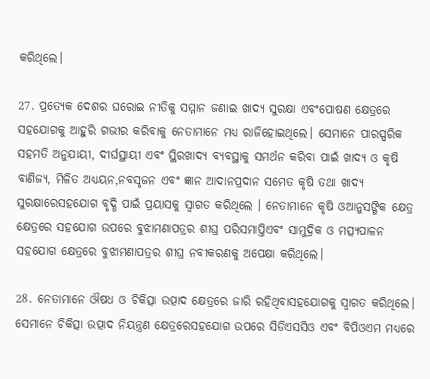କରିଥିଲେ।

27. ପ୍ରତ୍ୟେକ ଦେଶର ଘରୋଇ ନୀତିକୁ ସମ୍ମାନ ଜଣାଇ ଖାଦ୍ୟ ସୁରକ୍ଷା ଏବଂପୋଷଣ କ୍ଷେତ୍ରରେ ସହଯୋଗକୁ ଆହୁରି ଗଭୀର କରିବାକୁ ନେତାମାନେ ମଧ୍ୟ ରାଜିହୋଇଥିଲେ। ସେମାନେ ପାରସ୍ପରିକ ସହମତି ଅନୁଯାୟୀ, ଦୀର୍ଘସ୍ଥାୟୀ ଏବଂ ସ୍ଥିରଖାଦ୍ୟ ବ୍ୟବସ୍ଥାକୁ ସମର୍ଥନ କରିବା ପାଇଁ ଖାଦ୍ୟ ଓ କୃଷି ବାଣିଜ୍ୟ, ମିଳିତ ଅଧ୍ୟୟନ,ନବସୃଜନ ଏବଂ ଜ୍ଞାନ ଆଦାନପ୍ରଦାନ ସମେତ କୃଷି ତଥା ଖାଦ୍ୟ ସୁରକ୍ଷାରେସହଯୋଗ ବୃଦ୍ଧି ପାଇଁ ପ୍ରୟାସକୁ ସ୍ୱାଗତ କରିଥିଲେ । ନେତାମାନେ କୃଷି ଓଆନୁସଙ୍ଗିକ କ୍ଷେତ୍ର କ୍ଷେତ୍ରରେ ସହଯୋଗ ଉପରେ ବୁଝାମଣାପତ୍ରର ଶୀଘ୍ର ପରିସମାପ୍ତିଏବଂ ସାମୁଦ୍ରିକ ଓ ମତ୍ସ୍ୟପାଳନ ସହଯୋଗ କ୍ଷେତ୍ରରେ ବୁଝାମଣାପତ୍ରର ଶୀଘ୍ର ନବୀକରଣକୁ ଅପେକ୍ଷା କରିଥିଲେ।

28. ନେତାମାନେ ଔଷଧ ଓ ଚିକିତ୍ସା ଉତ୍ପାଦ କ୍ଷେତ୍ରରେ ଜାରି ରହିଥିବାସହଯୋଗକୁ ସ୍ୱାଗତ କରିଥିଲେ। ସେମାନେ ଚିକିତ୍ସା ଉତ୍ପାଦ ନିୟନ୍ତ୍ରଣ କ୍ଷେତ୍ରରେସହଯୋଗ ଉପରେ ସିଡିଏସସିଓ ଏବଂ ବିପିଓଏମ ମଧ୍ୟରେ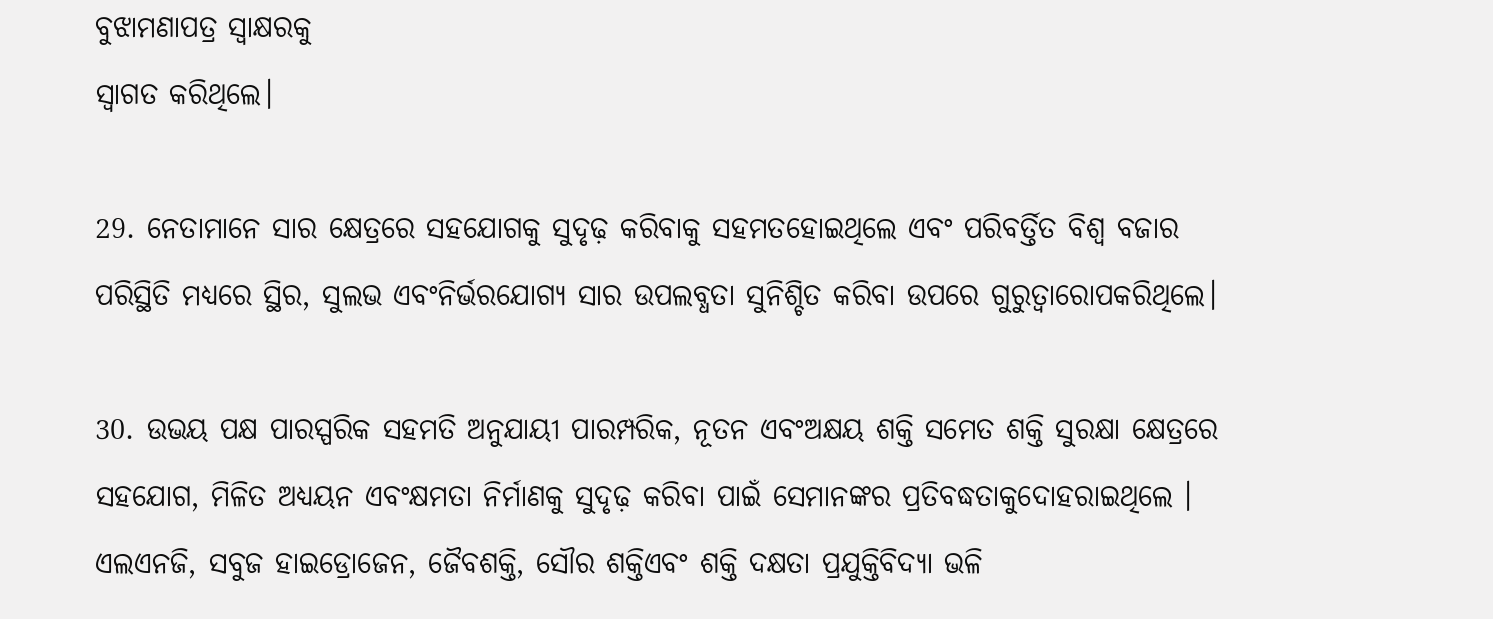ବୁଝାମଣାପତ୍ର ସ୍ୱାକ୍ଷରକୁ
ସ୍ୱାଗତ କରିଥିଲେ।

29. ନେତାମାନେ ସାର କ୍ଷେତ୍ରରେ ସହଯୋଗକୁ ସୁଦୃଢ଼ କରିବାକୁ ସହମତହୋଇଥିଲେ ଏବଂ ପରିବର୍ତ୍ତିତ ବିଶ୍ୱ ବଜାର ପରିସ୍ଥିତି ମଧ୍ୟରେ ସ୍ଥିର, ସୁଲଭ ଏବଂନିର୍ଭରଯୋଗ୍ୟ ସାର ଉପଲବ୍ଧତା ସୁନିଶ୍ଚିତ କରିବା ଉପରେ ଗୁରୁତ୍ୱାରୋପକରିଥିଲେ।

30. ଉଭୟ ପକ୍ଷ ପାରସ୍ପରିକ ସହମତି ଅନୁଯାୟୀ ପାରମ୍ପରିକ, ନୂତନ ଏବଂଅକ୍ଷୟ ଶକ୍ତି ସମେତ ଶକ୍ତି ସୁରକ୍ଷା କ୍ଷେତ୍ରରେ ସହଯୋଗ, ମିଳିତ ଅଧ୍ୟୟନ ଏବଂକ୍ଷମତା ନିର୍ମାଣକୁ ସୁଦୃଢ଼ କରିବା ପାଇଁ ସେମାନଙ୍କର ପ୍ରତିବଦ୍ଧତାକୁଦୋହରାଇଥିଲେ । ଏଲଏନଜି, ସବୁଜ ହାଇଡ୍ରୋଜେନ, ଜୈବଶକ୍ତି, ସୌର ଶକ୍ତିଏବଂ ଶକ୍ତି ଦକ୍ଷତା ପ୍ରଯୁକ୍ତିବିଦ୍ୟା ଭଳି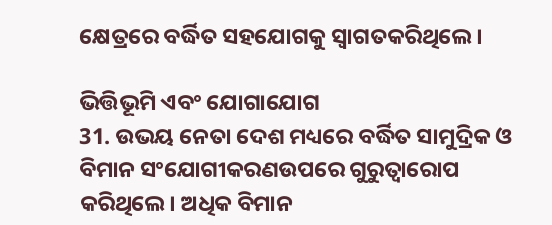କ୍ଷେତ୍ରରେ ବର୍ଦ୍ଧିତ ସହଯୋଗକୁ ସ୍ୱାଗତକରିଥିଲେ।

ଭିତ୍ତିଭୂମି ଏବଂ ଯୋଗାଯୋଗ
31. ଉଭୟ ନେତା ଦେଶ ମଧ୍ୟରେ ବର୍ଦ୍ଧିତ ସାମୁଦ୍ରିକ ଓ ବିମାନ ସଂଯୋଗୀକରଣଉପରେ ଗୁରୁତ୍ୱାରୋପ କରିଥିଲେ। ଅଧିକ ବିମାନ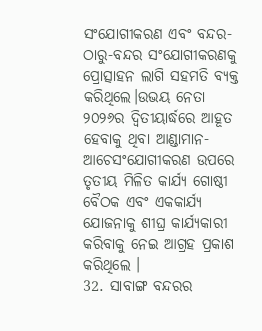ସଂଯୋଗୀକରଣ ଏବଂ ବନ୍ଦର-ଠାରୁ-ବନ୍ଦର ସଂଯୋଗୀକରଣକୁ ପ୍ରୋତ୍ସାହନ ଲାଗି ସହମତି ବ୍ୟକ୍ତ କରିଥିଲେ।ଉଭୟ ନେତା ୨୦୨୬ର ଦ୍ୱିତୀୟାର୍ଦ୍ଧରେ ଆହୂତ ହେବାକୁ ଥିବା ଆଣ୍ଡାମାନ-ଆଚେସଂଯୋଗୀକରଣ ଉପରେ ତୃତୀୟ ମିଳିତ କାର୍ଯ୍ୟ ଗୋଷ୍ଠୀ ବୈଠକ ଏବଂ ଏକକାର୍ଯ୍ୟ ଯୋଜନାକୁ ଶୀଘ୍ର କାର୍ଯ୍ୟକାରୀ କରିବାକୁ ନେଇ ଆଗ୍ରହ ପ୍ରକାଶ କରିଥିଲେ ।
32. ସାବାଙ୍ଗ ବନ୍ଦରର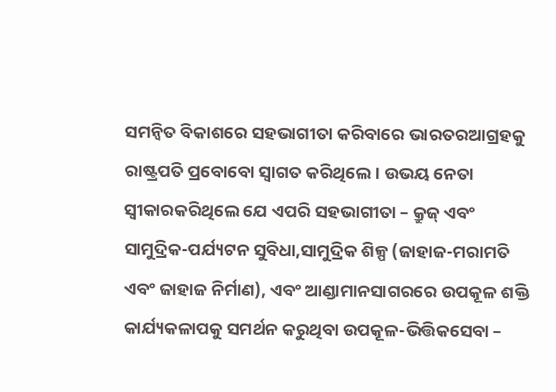ସମନ୍ୱିତ ବିକାଶରେ ସହଭାଗୀତା କରିବାରେ ଭାରତରଆଗ୍ରହକୁ ରାଷ୍ଟ୍ରପତି ପ୍ରବୋବୋ ସ୍ୱାଗତ କରିଥିଲେ। ଉଭୟ ନେତା ସ୍ୱୀକାରକରିଥିଲେ ଯେ ଏପରି ସହଭାଗୀତା – କ୍ରୁଜ୍ ଏବଂ ସାମୁଦ୍ରିକ-ପର୍ଯ୍ୟଟନ ସୁବିଧା,ସାମୁଦ୍ରିକ ଶିଳ୍ପ (ଜାହାଜ-ମରାମତି ଏବଂ ଜାହାଜ ନିର୍ମାଣ), ଏବଂ ଆଣ୍ଡାମାନସାଗରରେ ଉପକୂଳ ଶକ୍ତି କାର୍ଯ୍ୟକଳାପକୁ ସମର୍ଥନ କରୁଥିବା ଉପକୂଳ-ଭିତ୍ତିକସେବା –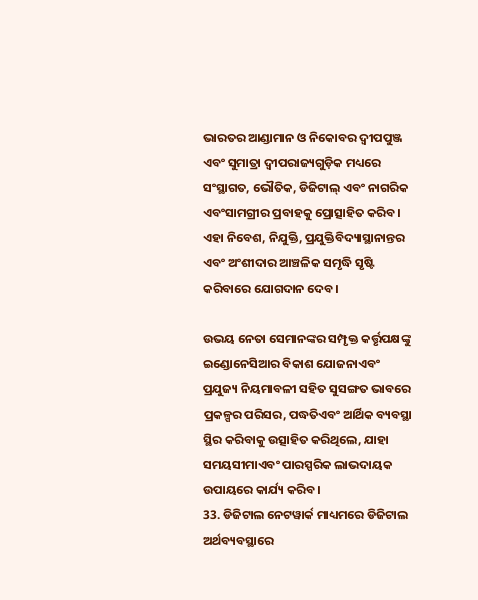ଭାରତର ଆଣ୍ଡାମାନ ଓ ନିକୋବର ଦ୍ୱୀପପୁଞ୍ଜ ଏବଂ ସୁମାତ୍ରା ଦ୍ୱୀପରାଜ୍ୟଗୁଡ଼ିକ ମଧ୍ୟରେ ସଂସ୍ଥାଗତ, ଭୌତିକ, ଡିଜିଟାଲ୍ ଏବଂ ନାଗରିକ ଏବଂସାମଗ୍ରୀର ପ୍ରବାହକୁ ପ୍ରୋତ୍ସାହିତ କରିବ। ଏହା ନିବେଶ, ନିଯୁକ୍ତି, ପ୍ରଯୁକ୍ତିବିଦ୍ୟାସ୍ଥାନାନ୍ତର ଏବଂ ଅଂଶୀଦାର ଆଞ୍ଚଳିକ ସମୃଦ୍ଧି ସୃଷ୍ଟି କରିବାରେ ଯୋଗଦାନ ଦେବ।

ଉଭୟ ନେତା ସେମାନଙ୍କର ସମ୍ପୃକ୍ତ କର୍ତ୍ତୃପକ୍ଷଙ୍କୁ ଇଣ୍ଡୋନେସିଆର ବିକାଶ ଯୋଜନାଏବଂ ପ୍ରଯୁଜ୍ୟ ନିୟମାବଳୀ ସହିତ ସୁସଙ୍ଗତ ଭାବରେ ପ୍ରକଳ୍ପର ପରିସର, ପଦ୍ଧତିଏବଂ ଆର୍ଥିକ ବ୍ୟବସ୍ଥା ସ୍ଥିର କରିବାକୁ ଉତ୍ସାହିତ କରିଥିଲେ, ଯାହା ସମୟସୀମାଏବଂ ପାରସ୍ପରିକ ଲାଭଦାୟକ ଉପାୟରେ କାର୍ଯ୍ୟ କରିବ।
33. ଡିଜିଟାଲ ନେଟୱାର୍କ ମାଧ୍ୟମରେ ଡିଜିଟାଲ ଅର୍ଥବ୍ୟବସ୍ଥାରେ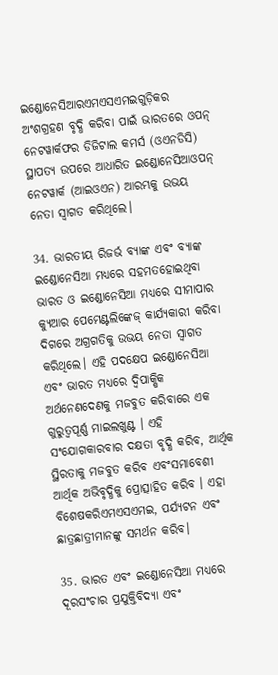ଇଣ୍ଡୋନେସିଆରଏମଏସଏମଇଗୁଡ଼ିକର ଅଂଶଗ୍ରହଣ ବୃଦ୍ଧି କରିବା ପାଇଁ ଭାରତରେ ଓପନ୍ ନେଟୱାର୍କଫର ଡିଜିଟାଲ କମର୍ସ (ଓଏନଡିସି) ସ୍ଥାପତ୍ୟ ଉପରେ ଆଧାରିତ ଇଣ୍ଡୋନେସିଆଓପନ୍ ନେଟୱାର୍କ (ଆଇଓଏନ) ଆରମ୍ଭକୁ ଉଭୟ ନେତା ସ୍ୱାଗତ କରିଥିଲେ।

34. ଭାରତୀୟ ରିଜର୍ଭ ବ୍ୟାଙ୍କ ଏବଂ ବ୍ୟାଙ୍କ ଇଣ୍ଡୋନେସିଆ ମଧ୍ୟରେ ସହମତହୋଇଥିବା ଭାରତ ଓ ଇଣ୍ଡୋନେସିଆ ମଧ୍ୟରେ ସୀମାପାର କ୍ୟୁଆର ପେମେଣ୍ଟଲିଙ୍କେଜ୍ କାର୍ଯ୍ୟକାରୀ କରିବା ଦିଗରେ ଅଗ୍ରଗତିକୁ ଉଭୟ ନେତା ସ୍ୱାଗତ
କରିଥିଲେ। ଏହି ପଦକ୍ଷେପ ଇଣ୍ଡୋନେସିଆ ଏବଂ ଭାରତ ମଧ୍ୟରେ ଦ୍ୱିପାକ୍ଷିକ ଅର୍ଥନେଣଦେଣକୁ ମଜବୁତ କରିବାରେ ଏକ ଗୁରୁତ୍ୱପୂର୍ଣ୍ଣ ମାଇଲଖୁଣ୍ଟ । ଏହି ସଂଯୋଗକାରବାର ଦକ୍ଷତା ବୃଦ୍ଧି କରିବ, ଆର୍ଥିକ ସ୍ଥିରତାକୁ ମଜବୁତ କରିବ ଏବଂସମାବେଶୀ ଆର୍ଥିକ ଅଭିବୃଦ୍ଧିକୁ ପ୍ରୋତ୍ସାହିତ କରିବ । ଏହା ବିଶେଷକରିଏମଏସଏମଇ, ପର୍ଯ୍ୟଟନ ଏବଂ ଛାତ୍ରଛାତ୍ରୀମାନଙ୍କୁ ସମର୍ଥନ କରିବ।

35. ଭାରତ ଏବଂ ଇଣ୍ଡୋନେସିଆ ମଧ୍ୟରେ ଦୂରସଂଚାର ପ୍ରଯୁକ୍ତିବିଦ୍ୟା ଏବଂ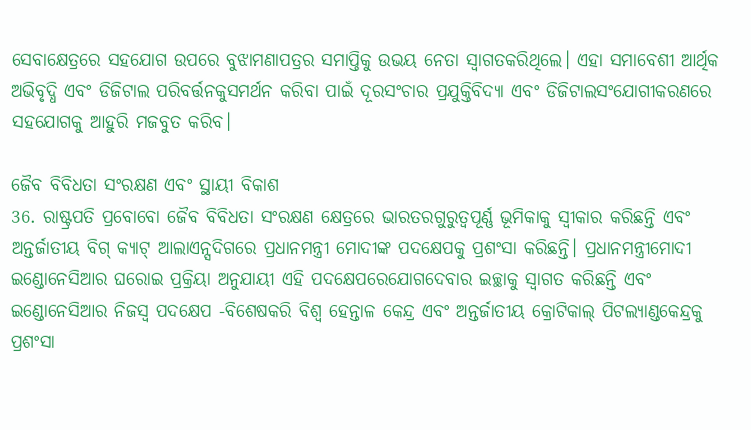ସେବାକ୍ଷେତ୍ରରେ ସହଯୋଗ ଉପରେ ବୁଝାମଣାପତ୍ରର ସମାପ୍ତିକୁ ଉଭୟ ନେତା ସ୍ୱାଗତକରିଥିଲେ। ଏହା ସମାବେଶୀ ଆର୍ଥିକ ଅଭିବୃଦ୍ଧି ଏବଂ ଡିଜିଟାଲ ପରିବର୍ତ୍ତନକୁସମର୍ଥନ କରିବା ପାଇଁ ଦୂରସଂଚାର ପ୍ରଯୁକ୍ତିବିଦ୍ୟା ଏବଂ ଡିଜିଟାଲସଂଯୋଗୀକରଣରେ ସହଯୋଗକୁ ଆହୁରି ମଜବୁତ କରିବ।

ଜୈବ ବିବିଧତା ସଂରକ୍ଷଣ ଏବଂ ସ୍ଥାୟୀ ବିକାଶ
36. ରାଷ୍ଟ୍ରପତି ପ୍ରବୋବୋ ଜୈବ ବିବିଧତା ସଂରକ୍ଷଣ କ୍ଷେତ୍ରରେ ଭାରତରଗୁରୁତ୍ୱପୂର୍ଣ୍ଣ ଭୂମିକାକୁ ସ୍ୱୀକାର କରିଛନ୍ତି ଏବଂ ଅନ୍ତର୍ଜାତୀୟ ବିଗ୍ କ୍ୟାଟ୍ ଆଲାଏନ୍ସଦିଗରେ ପ୍ରଧାନମନ୍ତ୍ରୀ ମୋଦୀଙ୍କ ପଦକ୍ଷେପକୁ ପ୍ରଶଂସା କରିଛନ୍ତି। ପ୍ରଧାନମନ୍ତ୍ରୀମୋଦୀ ଇଣ୍ଡୋନେସିଆର ଘରୋଇ ପ୍ରକ୍ରିୟା ଅନୁଯାୟୀ ଏହି ପଦକ୍ଷେପରେଯୋଗଦେବାର ଇଚ୍ଛାକୁ ସ୍ୱାଗତ କରିଛନ୍ତି ଏବଂ ଇଣ୍ଡୋନେସିଆର ନିଜସ୍ୱ ପଦକ୍ଷେପ -ବିଶେଷକରି ବିଶ୍ୱ ହେନ୍ତାଳ କେନ୍ଦ୍ର ଏବଂ ଅନ୍ତର୍ଜାତୀୟ କ୍ରୋଟିକାଲ୍ ପିଟଲ୍ୟାଣ୍ଡକେନ୍ଦ୍ରକୁ ପ୍ରଶଂସା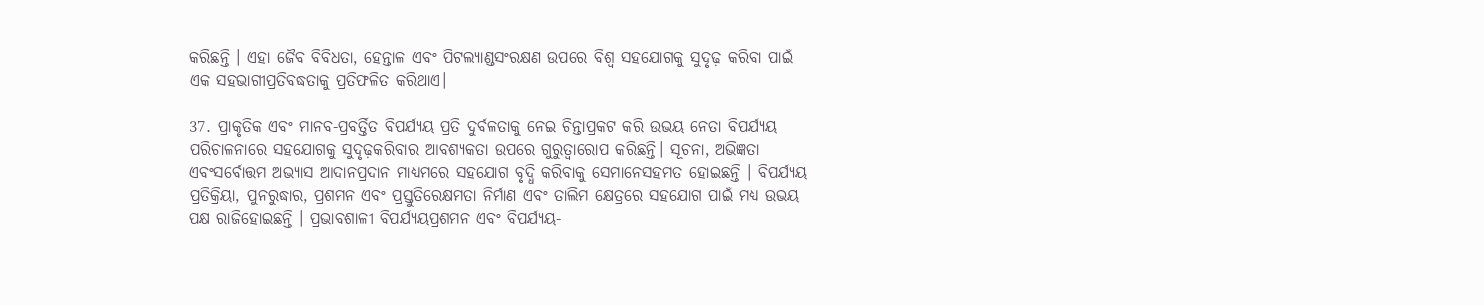କରିଛନ୍ତି । ଏହା ଜୈବ ବିବିଧତା, ହେନ୍ତାଳ ଏବଂ ପିଟଲ୍ୟାଣ୍ଡସଂରକ୍ଷଣ ଉପରେ ବିଶ୍ୱ ସହଯୋଗକୁ ସୁଦୃଢ଼ କରିବା ପାଇଁ ଏକ ସହଭାଗୀପ୍ରତିବଦ୍ଧତାକୁ ପ୍ରତିଫଳିତ କରିଥାଏ।

37. ପ୍ରାକୃତିକ ଏବଂ ମାନବ-ପ୍ରବର୍ତ୍ତିତ ବିପର୍ଯ୍ୟୟ ପ୍ରତି ଦୁର୍ବଳତାକୁ ନେଇ ଚିନ୍ତାପ୍ରକଟ କରି ଉଭୟ ନେତା ବିପର୍ଯ୍ୟୟ ପରିଚାଳନାରେ ସହଯୋଗକୁ ସୁଦୃଢ଼କରିବାର ଆବଶ୍ୟକତା ଉପରେ ଗୁରୁତ୍ୱାରୋପ କରିଛନ୍ତି। ସୂଚନା, ଅଭିଜ୍ଞତା ଏବଂସର୍ବୋତ୍ତମ ଅଭ୍ୟାସ ଆଦାନପ୍ରଦାନ ମାଧ୍ୟମରେ ସହଯୋଗ ବୃଦ୍ଧି କରିବାକୁ ସେମାନେସହମତ ହୋଇଛନ୍ତି । ବିପର୍ଯ୍ୟୟ ପ୍ରତିକ୍ରିୟା, ପୁନରୁଦ୍ଧାର, ପ୍ରଶମନ ଏବଂ ପ୍ରସ୍ତୁତିରେକ୍ଷମତା ନିର୍ମାଣ ଏବଂ ତାଲିମ କ୍ଷେତ୍ରରେ ସହଯୋଗ ପାଇଁ ମଧ୍ୟ ଉଭୟ ପକ୍ଷ ରାଜିହୋଇଛନ୍ତି । ପ୍ରଭାବଶାଳୀ ବିପର୍ଯ୍ୟୟପ୍ରଶମନ ଏବଂ ବିପର୍ଯ୍ୟୟ-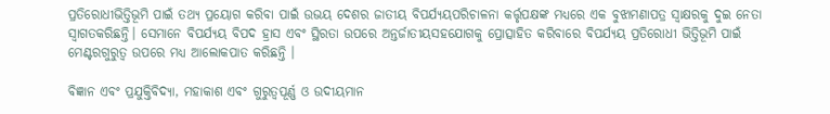ପ୍ରତିରୋଧୀଭିତ୍ତିଭୂମି ପାଇଁ ତଥ୍ୟ ପ୍ରୟୋଗ କରିବା ପାଇଁ ଉଭୟ ଦେଶର ଜାତୀୟ ବିପର୍ଯ୍ୟୟପରିଚାଳନା କର୍ତ୍ତୃପକ୍ଷଙ୍କ ମଧ୍ୟରେ ଏକ ବୁଝାମଣାପତ୍ର ସ୍ୱାକ୍ଷରକୁ ଦୁଇ ନେତା ସ୍ୱାଗତକରିଛନ୍ତି। ସେମାନେ ବିପର୍ଯ୍ୟୟ ବିପଦ ହ୍ରାସ ଏବଂ ସ୍ଥିରତା ଉପରେ ଅନ୍ତର୍ଜାତୀୟସହଯୋଗକୁ ପ୍ରୋତ୍ସାହିତ କରିବାରେ ବିପର୍ଯ୍ୟୟ ପ୍ରତିରୋଧୀ ଭିତ୍ତିଭୂମି ପାଇଁ ମେଣ୍ଟରଗୁରୁତ୍ୱ ଉପରେ ମଧ୍ୟ ଆଲୋକପାତ କରିଛନ୍ତି ।

ବିଜ୍ଞାନ ଏବଂ ପ୍ରଯୁକ୍ତିବିଦ୍ୟା, ମହାକାଶ ଏବଂ ଗୁରୁତ୍ୱପୂର୍ଣ୍ଣ ଓ ଉଦୀୟମାନ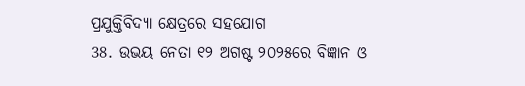ପ୍ରଯୁକ୍ତିବିଦ୍ୟା କ୍ଷେତ୍ରରେ ସହଯୋଗ
38. ଉଭୟ ନେତା ୧୨ ଅଗଷ୍ଟ ୨୦୨୫ରେ ବିଜ୍ଞାନ ଓ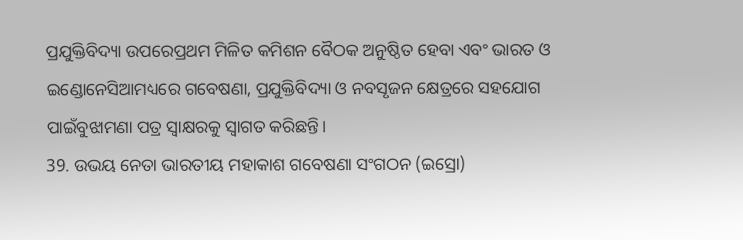ପ୍ରଯୁକ୍ତିବିଦ୍ୟା ଉପରେପ୍ରଥମ ମିଳିତ କମିଶନ ବୈଠକ ଅନୁଷ୍ଠିତ ହେବା ଏବଂ ଭାରତ ଓ ଇଣ୍ଡୋନେସିଆମଧ୍ୟରେ ଗବେଷଣା, ପ୍ରଯୁକ୍ତିବିଦ୍ୟା ଓ ନବସୃଜନ କ୍ଷେତ୍ରରେ ସହଯୋଗ ପାଇଁବୁଝାମଣା ପତ୍ର ସ୍ୱାକ୍ଷରକୁ ସ୍ୱାଗତ କରିଛନ୍ତି।
39. ଉଭୟ ନେତା ଭାରତୀୟ ମହାକାଶ ଗବେଷଣା ସଂଗଠନ (ଇସ୍ରୋ)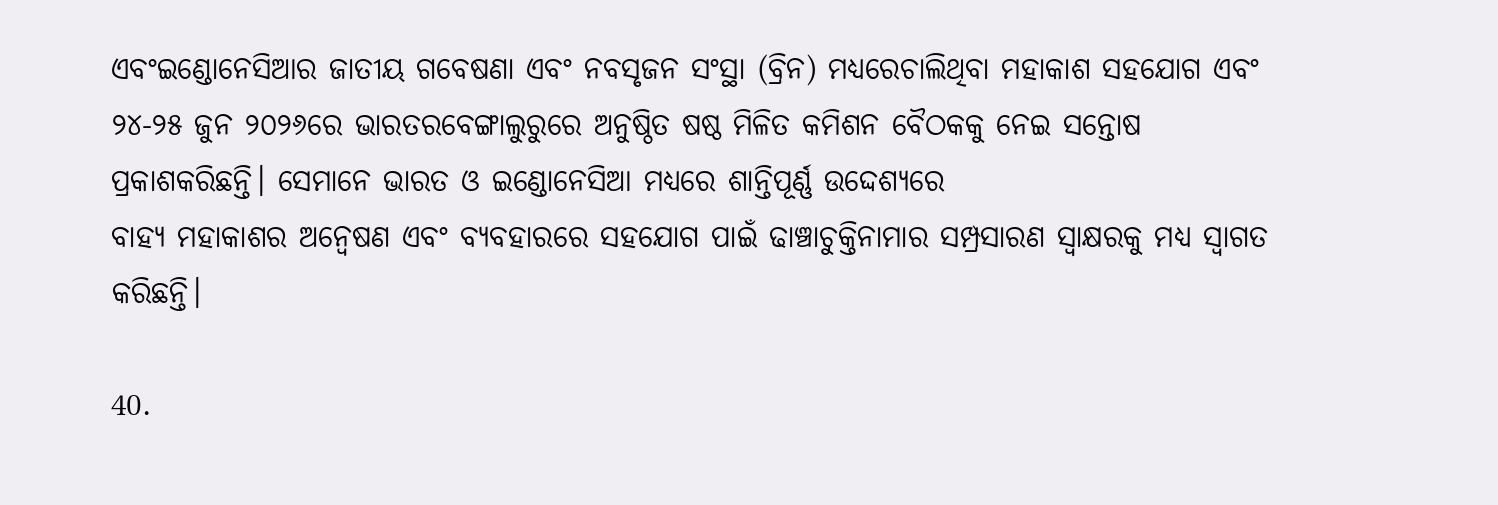ଏବଂଇଣ୍ଡୋନେସିଆର ଜାତୀୟ ଗବେଷଣା ଏବଂ ନବସୃଜନ ସଂସ୍ଥା (ବ୍ରିନ) ମଧ୍ୟରେଚାଲିଥିବା ମହାକାଶ ସହଯୋଗ ଏବଂ ୨୪-୨୫ ଜୁନ ୨୦୨୬ରେ ଭାରତରବେଙ୍ଗାଲୁରୁରେ ଅନୁଷ୍ଠିତ ଷଷ୍ଠ ମିଳିତ କମିଶନ ବୈଠକକୁ ନେଇ ସନ୍ତୋଷ ପ୍ରକାଶକରିଛନ୍ତି। ସେମାନେ ଭାରତ ଓ ଇଣ୍ଡୋନେସିଆ ମଧ୍ୟରେ ଶାନ୍ତିପୂର୍ଣ୍ଣ ଉଦ୍ଦେଶ୍ୟରେ
ବାହ୍ୟ ମହାକାଶର ଅନ୍ୱେଷଣ ଏବଂ ବ୍ୟବହାରରେ ସହଯୋଗ ପାଇଁ ଢାଞ୍ଚାଚୁକ୍ତିନାମାର ସମ୍ପ୍ରସାରଣ ସ୍ୱାକ୍ଷରକୁ ମଧ୍ୟ ସ୍ୱାଗତ କରିଛନ୍ତି।

40.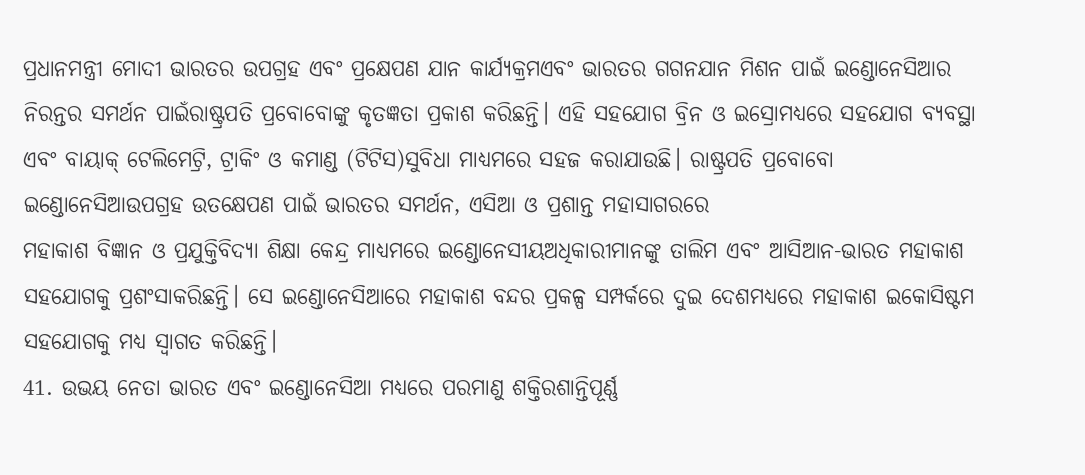ପ୍ରଧାନମନ୍ତ୍ରୀ ମୋଦୀ ଭାରତର ଉପଗ୍ରହ ଏବଂ ପ୍ରକ୍ଷେପଣ ଯାନ କାର୍ଯ୍ୟକ୍ରମଏବଂ ଭାରତର ଗଗନଯାନ ମିଶନ ପାଇଁ ଇଣ୍ଡୋନେସିଆର ନିରନ୍ତର ସମର୍ଥନ ପାଇଁରାଷ୍ଟ୍ରପତି ପ୍ରବୋବୋଙ୍କୁ କୃତଜ୍ଞତା ପ୍ରକାଶ କରିଛନ୍ତି। ଏହି ସହଯୋଗ ବ୍ରିନ ଓ ଇସ୍ରୋମଧ୍ୟରେ ସହଯୋଗ ବ୍ୟବସ୍ଥା ଏବଂ ବାୟାକ୍ ଟେଲିମେଟ୍ରି, ଟ୍ରାକିଂ ଓ କମାଣ୍ଡ (ଟିଟିସ)ସୁବିଧା ମାଧ୍ୟମରେ ସହଜ କରାଯାଉଛି। ରାଷ୍ଟ୍ରପତି ପ୍ରବୋବୋ ଇଣ୍ଡୋନେସିଆଉପଗ୍ରହ ଉତକ୍ଷେପଣ ପାଇଁ ଭାରତର ସମର୍ଥନ, ଏସିଆ ଓ ପ୍ରଶାନ୍ତ ମହାସାଗରରେ
ମହାକାଶ ବିଜ୍ଞାନ ଓ ପ୍ରଯୁକ୍ତିବିଦ୍ୟା ଶିକ୍ଷା କେନ୍ଦ୍ର ମାଧ୍ୟମରେ ଇଣ୍ଡୋନେସୀୟଅଧିକାରୀମାନଙ୍କୁ ତାଲିମ ଏବଂ ଆସିଆନ-ଭାରତ ମହାକାଶ ସହଯୋଗକୁ ପ୍ରଶଂସାକରିଛନ୍ତି। ସେ ଇଣ୍ଡୋନେସିଆରେ ମହାକାଶ ବନ୍ଦର ପ୍ରକଳ୍ପ ସମ୍ପର୍କରେ ଦୁଇ ଦେଶମଧ୍ୟରେ ମହାକାଶ ଇକୋସିଷ୍ଟମ ସହଯୋଗକୁ ମଧ୍ୟ ସ୍ୱାଗତ କରିଛନ୍ତି।
41. ଉଭୟ ନେତା ଭାରତ ଏବଂ ଇଣ୍ଡୋନେସିଆ ମଧ୍ୟରେ ପରମାଣୁ ଶକ୍ତିରଶାନ୍ତିପୂର୍ଣ୍ଣ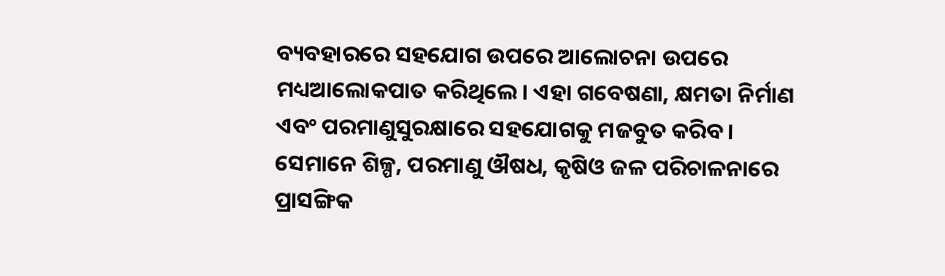ବ୍ୟବହାରରେ ସହଯୋଗ ଉପରେ ଆଲୋଚନା ଉପରେ ମଧ୍ୟଆଲୋକପାତ କରିଥିଲେ। ଏହା ଗବେଷଣା, କ୍ଷମତା ନିର୍ମାଣ ଏବଂ ପରମାଣୁସୁରକ୍ଷାରେ ସହଯୋଗକୁ ମଜବୁତ କରିବ। ସେମାନେ ଶିଳ୍ପ, ପରମାଣୁ ଔଷଧ, କୃଷିଓ ଜଳ ପରିଚାଳନାରେ ପ୍ରାସଙ୍ଗିକ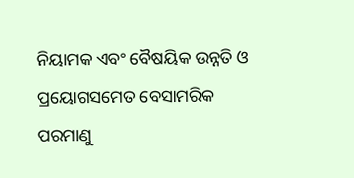ନିୟାମକ ଏବଂ ବୈଷୟିକ ଉନ୍ନତି ଓ ପ୍ରୟୋଗସମେତ ବେସାମରିକ ପରମାଣୁ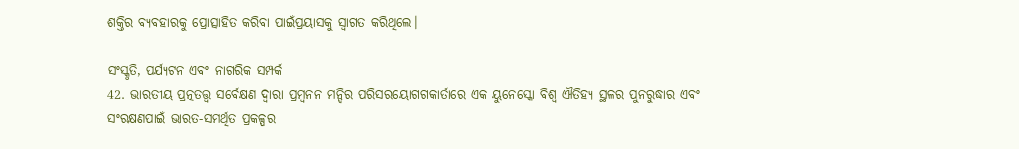ଶକ୍ତିର ବ୍ୟବହାରକୁ ପ୍ରୋତ୍ସାହିତ କରିବା ପାଇଁପ୍ରୟାସକୁ ସ୍ୱାଗତ କରିଥିଲେ।

ସଂସ୍କୃତି, ପର୍ଯ୍ୟଟନ ଏବଂ ନାଗରିକ ସମ୍ପର୍କ
42. ଭାରତୀୟ ପ୍ରତ୍ନତତ୍ତ୍ୱ ସର୍ବେକ୍ଷଣ ଦ୍ୱାରା ପ୍ରମ୍ବନନ ମନ୍ଦିର ପରିସରୟୋଗଗକାର୍ତାରେ ଏକ ୟୁନେସ୍କୋ ବିଶ୍ୱ ଐତିହ୍ୟ ସ୍ଥଳର ପୁନରୁଦ୍ଧାର ଏବଂ ସଂରକ୍ଷଣପାଇଁ ଭାରତ-ସମର୍ଥିତ ପ୍ରକଳ୍ପର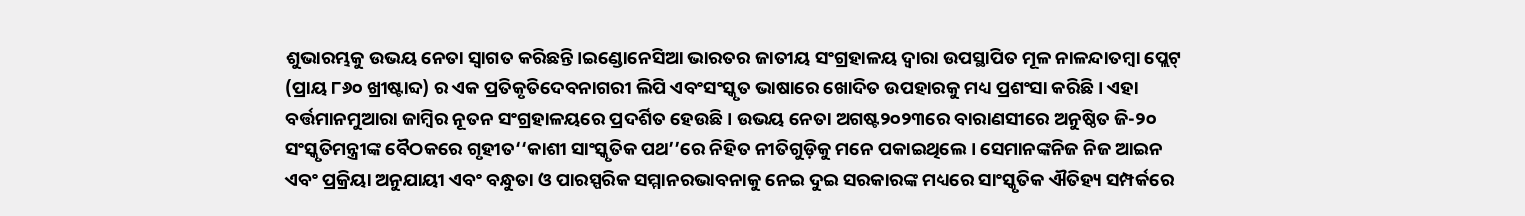ଶୁଭାରମ୍ଭକୁ ଉଭୟ ନେତା ସ୍ୱାଗତ କରିଛନ୍ତି।ଇଣ୍ଡୋନେସିଆ ଭାରତର ଜାତୀୟ ସଂଗ୍ରହାଳୟ ଦ୍ୱାରା ଉପସ୍ଥାପିତ ମୂଳ ନାଳନ୍ଦାତମ୍ବା ପ୍ଲେଟ୍ (ପ୍ରାୟ ୮୬୦ ଖ୍ରୀଷ୍ଟାବ୍ଦ) ର ଏକ ପ୍ରତିକୃତିଦେବନାଗରୀ ଲିପି ଏବଂସଂସ୍କୃତ ଭାଷାରେ ଖୋଦିତ ଉପହାରକୁ ମଧ୍ୟ ପ୍ରଶଂସା କରିଛି । ଏହା ବର୍ତ୍ତମାନମୁଆରା ଜାମ୍ବିର ନୂତନ ସଂଗ୍ରହାଳୟରେ ପ୍ରଦର୍ଶିତ ହେଉଛି। ଉଭୟ ନେତା ଅଗଷ୍ଟ୨୦୨୩ରେ ବାରାଣସୀରେ ଅନୁଷ୍ଠିତ ଜି-୨୦ ସଂସ୍କୃତିମନ୍ତ୍ରୀଙ୍କ ବୈଠକରେ ଗୃହୀତ‘‘କାଶୀ ସାଂସ୍କୃତିକ ପଥ’’ରେ ନିହିତ ନୀତିଗୁଡ଼ିକୁ ମନେ ପକାଇଥିଲେ । ସେମାନଙ୍କନିଜ ନିଜ ଆଇନ ଏବଂ ପ୍ରକ୍ରିୟା ଅନୁଯାୟୀ ଏବଂ ବନ୍ଧୁତା ଓ ପାରସ୍ପରିକ ସମ୍ମାନରଭାବନାକୁ ନେଇ ଦୁଇ ସରକାରଙ୍କ ମଧ୍ୟରେ ସାଂସ୍କୃତିକ ଐତିହ୍ୟ ସମ୍ପର୍କରେ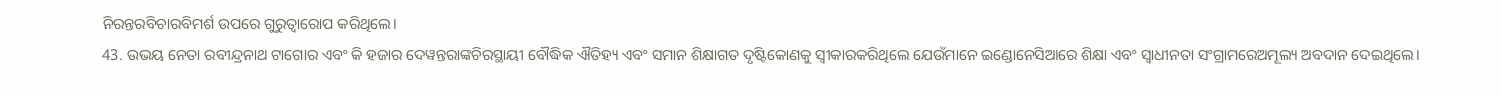ନିରନ୍ତରବିଚାରବିମର୍ଶ ଉପରେ ଗୁରୁତ୍ୱାରୋପ କରିଥିଲେ।
43. ଉଭୟ ନେତା ରବୀନ୍ଦ୍ରନାଥ ଟାଗୋର ଏବଂ କି ହଜାର ଦେୱନ୍ତରାଙ୍କଚିରସ୍ଥାୟୀ ବୌଦ୍ଧିକ ଐତିହ୍ୟ ଏବଂ ସମାନ ଶିକ୍ଷାଗତ ଦୃଷ୍ଟିକୋଣକୁ ସ୍ୱୀକାରକରିଥିଲେ ଯେଉଁମାନେ ଇଣ୍ଡୋନେସିଆରେ ଶିକ୍ଷା ଏବଂ ସ୍ୱାଧୀନତା ସଂଗ୍ରାମରେଅମୂଲ୍ୟ ଅବଦାନ ଦେଇଥିଲେ।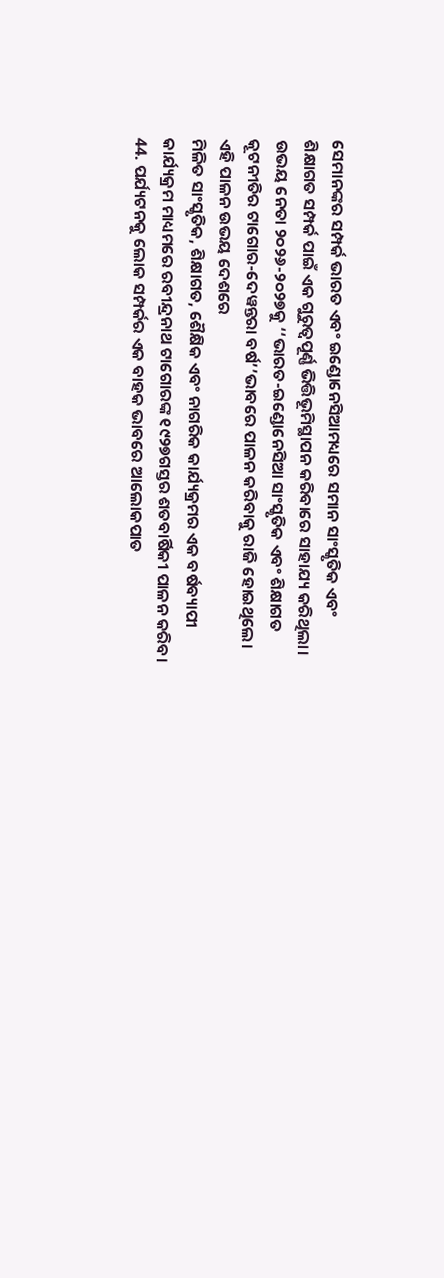ସେମାନଙ୍କର ସମ୍ପର୍କ ଭାରତ ଏବଂ ଇଣ୍ଡୋନେସିଆମଧ୍ୟରେ ସମାନ ସାଂସ୍କୃତିକ ଏବଂ ଶିକ୍ଷାଗତ ସମ୍ପର୍କ ପାଇଁ ଏକ ଗୁରୁତ୍ୱପୂର୍ଣ୍ଣ ଭିତ୍ତିଭୂମିସ୍ଥାପନ କରିବାରେ ସାହାଯ୍ୟ କରିଥିଲା। ଉଭୟ ନେତା ୨୦୨୬-୨୦୨୭କୁ ‘‘ଭାରତ-ଇଣ୍ଡୋନେସିଆ ସାଂସ୍କୃତିକ ଏବଂ ଶିକ୍ଷାଗତ କୂଟନୀତିର ଟାଗୋର-ଦେୱନ୍ତରା ବର୍ଷ’’ଭାବରେ ପାଳନ କରିବାକୁ ରାଜି ହୋଇଥିଲେ। ଏହି ପାଳନ ଉଭୟ ଦେଶରେ
ମିଳିତ ସାଂସ୍କୃତିକ, ଶିକ୍ଷାଗତ, ଶୈକ୍ଷିକ ଏବଂ ନାଗରିକ କାର୍ଯ୍ୟକ୍ରମର ଏକ ବର୍ଷବ୍ୟାପୀ କାର୍ଯ୍ୟକ୍ରମ ମାଧ୍ୟମରେ ରବୀନ୍ଦ୍ରନାଥ ଟାଗୋରଙ୍କ ୧୯୨୭ଗସ୍ତର ଶତବାର୍ଷିକୀ ପାଳନ କରିବ।
44. ପର୍ଯ୍ୟଟନକୁ ଲୋକ ସମ୍ପର୍କର ଏକ ବାହକ ଭାବରେ ଆଲୋକପାତ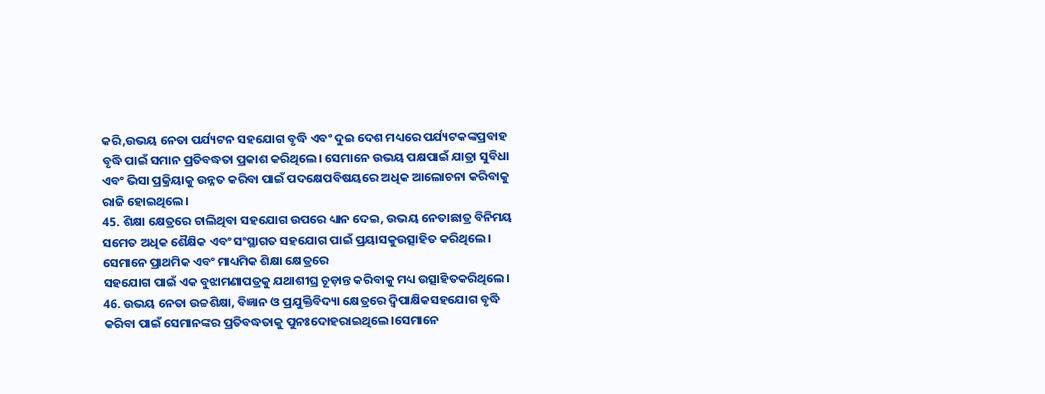କରି,ଉଭୟ ନେତା ପର୍ଯ୍ୟଟନ ସହଯୋଗ ବୃଦ୍ଧି ଏବଂ ଦୁଇ ଦେଶ ମଧ୍ୟରେ ପର୍ଯ୍ୟଟକଙ୍କପ୍ରବାହ ବୃଦ୍ଧି ପାଇଁ ସମାନ ପ୍ରତିବଦ୍ଧତା ପ୍ରକାଶ କରିଥିଲେ। ସେମାନେ ଉଭୟ ପକ୍ଷପାଇଁ ଯାତ୍ରା ସୁବିଧା ଏବଂ ଭିସା ପ୍ରକ୍ରିୟାକୁ ଉନ୍ନତ କରିବା ପାଇଁ ପଦକ୍ଷେପବିଷୟରେ ଅଧିକ ଆଲୋଚନା କରିବାକୁ ରାଜି ହୋଇଥିଲେ।
45. ଶିକ୍ଷା କ୍ଷେତ୍ରରେ ଚାଲିଥିବା ସହଯୋଗ ଉପରେ ଧ୍ୟାନ ଦେଇ, ଉଭୟ ନେତାଛାତ୍ର ବିନିମୟ ସମେତ ଅଧିକ ଶୈକ୍ଷିକ ଏବଂ ସଂସ୍ଥାଗତ ସହଯୋଗ ପାଇଁ ପ୍ରୟାସକୁଉତ୍ସାହିତ କରିଥିଲେ। ସେମାନେ ପ୍ରାଥମିକ ଏବଂ ମାଧ୍ୟମିକ ଶିକ୍ଷା କ୍ଷେତ୍ରରେ
ସହଯୋଗ ପାଇଁ ଏକ ବୁଝାମଣାପତ୍ରକୁ ଯଥାଶୀଘ୍ର ଚୂଡ଼ାନ୍ତ କରିବାକୁ ମଧ୍ୟ ଉତ୍ସାହିତକରିଥିଲେ।
46. ଉଭୟ ନେତା ଉଚ୍ଚଶିକ୍ଷା, ବିଜ୍ଞାନ ଓ ପ୍ରଯୁକ୍ତିବିଦ୍ୟା କ୍ଷେତ୍ରରେ ଦ୍ୱିପାକ୍ଷିକସହଯୋଗ ବୃଦ୍ଧି କରିବା ପାଇଁ ସେମାନଙ୍କର ପ୍ରତିବଦ୍ଧତାକୁ ପୁନଃଦୋହରାଇଥିଲେ।ସେମାନେ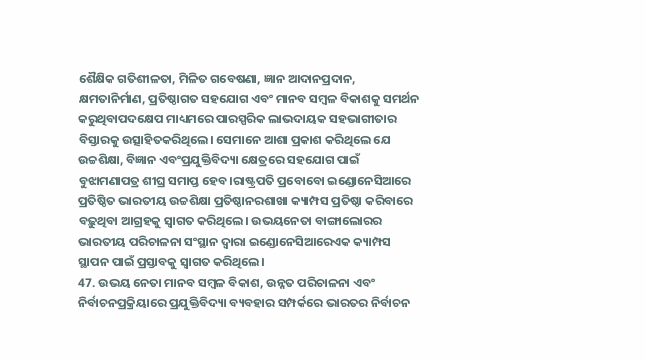ଶୈକ୍ଷିକ ଗତିଶୀଳତା, ମିଳିତ ଗବେଷଣା, ଜ୍ଞାନ ଆଦାନପ୍ରଦାନ, କ୍ଷମତାନିର୍ମାଣ, ପ୍ରତିଷ୍ଠାଗତ ସହଯୋଗ ଏବଂ ମାନବ ସମ୍ବଳ ବିକାଶକୁ ସମର୍ଥନ କରୁଥିବାପଦକ୍ଷେପ ମାଧ୍ୟମରେ ପାରସ୍ପରିକ ଲାଭଦାୟକ ସହଭାଗୀତାର ବିସ୍ତାରକୁ ଉତ୍ସାହିତକରିଥିଲେ। ସେମାନେ ଆଶା ପ୍ରକାଶ କରିଥିଲେ ଯେ ଉଚ୍ଚଶିକ୍ଷା, ବିଜ୍ଞାନ ଏବଂପ୍ରଯୁକ୍ତିବିଦ୍ୟା କ୍ଷେତ୍ରରେ ସହଯୋଗ ପାଇଁ ବୁଝାମଣାପତ୍ର ଶୀଘ୍ର ସମାପ୍ତ ହେବ।ରାଷ୍ଟ୍ରପତି ପ୍ରବୋବୋ ଇଣ୍ଡୋନେସିଆରେ ପ୍ରତିଷ୍ଠିତ ଭାରତୀୟ ଉଚ୍ଚଶିକ୍ଷା ପ୍ରତିଷ୍ଠାନରଶାଖା କ୍ୟାମ୍ପସ ପ୍ରତିଷ୍ଠା କରିବାରେ ବଢ଼ୁଥିବା ଆଗ୍ରହକୁ ସ୍ୱାଗତ କରିଥିଲେ। ଉଭୟନେତା ବାଙ୍ଗାଲୋରର ଭାରତୀୟ ପରିଚାଳନା ସଂସ୍ଥାନ ଦ୍ୱାରା ଇଣ୍ଡୋନେସିଆରେଏକ କ୍ୟାମ୍ପସ ସ୍ଥାପନ ପାଇଁ ପ୍ରସ୍ତାବକୁ ସ୍ୱାଗତ କରିଥିଲେ।
47. ଉଭୟ ନେତା ମାନବ ସମ୍ବଳ ବିକାଶ, ଉନ୍ନତ ପରିଚାଳନା ଏବଂ ନିର୍ବାଚନପ୍ରକ୍ରିୟାରେ ପ୍ରଯୁକ୍ତିବିଦ୍ୟା ବ୍ୟବହାର ସମ୍ପର୍କରେ ଭାରତର ନିର୍ବାଚନ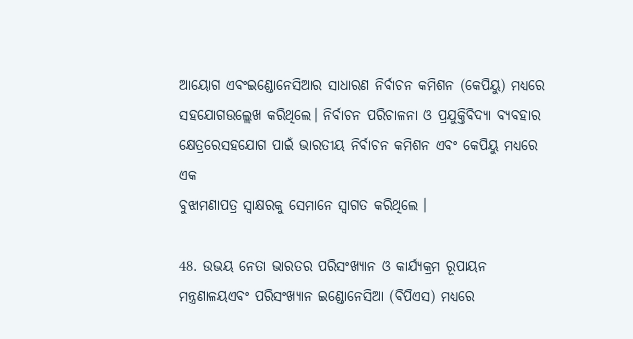ଆୟୋଗ ଏବଂଇଣ୍ଡୋନେସିଆର ସାଧାରଣ ନିର୍ବାଚନ କମିଶନ (କେପିୟୁ) ମଧ୍ୟରେ ସହଯୋଗଉଲ୍ଲେଖ କରିଥିଲେ। ନିର୍ବାଚନ ପରିଚାଳନା ଓ ପ୍ରଯୁକ୍ତିବିଦ୍ୟା ବ୍ୟବହାର କ୍ଷେତ୍ରରେସହଯୋଗ ପାଇଁ ଭାରତୀୟ ନିର୍ବାଚନ କମିଶନ ଏବଂ କେପିୟୁ ମଧ୍ୟରେ ଏକ
ବୁଝାମଣାପତ୍ର ସ୍ୱାକ୍ଷରକୁ ସେମାନେ ସ୍ୱାଗତ କରିଥିଲେ ।

48. ଉଭୟ ନେତା ଭାରତର ପରିସଂଖ୍ୟାନ ଓ କାର୍ଯ୍ୟକ୍ରମ ରୂପାୟନ ମନ୍ତ୍ରଣାଳୟଏବଂ ପରିସଂଖ୍ୟାନ ଇଣ୍ଡୋନେସିଆ (ବିପିଏସ) ମଧ୍ୟରେ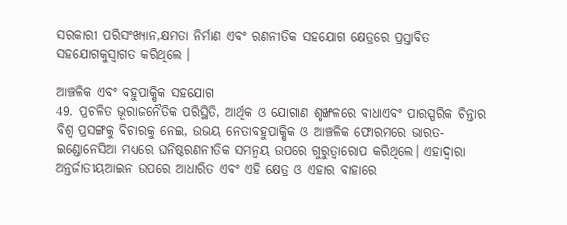ସରକାରୀ ପରିସଂଖ୍ୟାନ,କ୍ଷମତା ନିର୍ମାଣ ଏବଂ ରଣନୀତିକ ସହଯୋଗ କ୍ଷେତ୍ରରେ ପ୍ରସ୍ତାବିତ ସହଯୋଗକୁସ୍ୱାଗତ କରିଥିଲେ ।

ଆଞ୍ଚଳିକ ଏବଂ ବହୁପାକ୍ଷିକ ସହଯୋଗ
49. ପ୍ରଚଳିତ ଭୂରାଜନୈତିକ ପରିସ୍ଥିତି, ଆର୍ଥିକ ଓ ଯୋଗାଣ ଶୃଙ୍ଖଳରେ ବାଧାଏବଂ ପାରସ୍ପରିକ ଚିନ୍ତାର ବିଶ୍ୱ ପ୍ରସଙ୍ଗକୁ ବିଚାରକୁ ନେଇ, ଉଭୟ ନେତାବହୁପାକ୍ଷିକ ଓ ଆଞ୍ଚଳିକ ଫୋରମରେ ଭାରତ-ଇଣ୍ଡୋନେସିଆ ମଧ୍ୟରେ ଘନିଷ୍ଠରଣନୀତିକ ସମନ୍ୱୟ ଉପରେ ଗୁରୁତ୍ୱାରୋପ କରିଥିଲେ। ଏହାଦ୍ୱାରା ଅନ୍ତର୍ଜାତୀୟଆଇନ ଉପରେ ଆଧାରିତ ଏବଂ ଏହି କ୍ଷେତ୍ର ଓ ଏହାର ବାହାରେ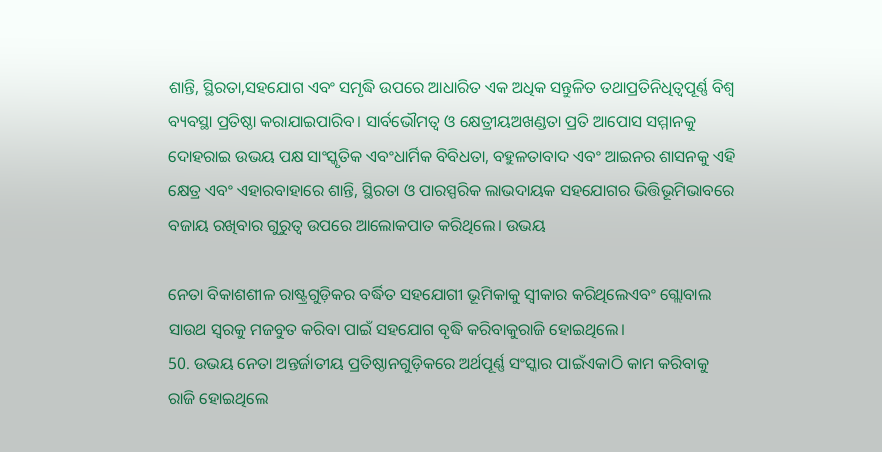ଶାନ୍ତି, ସ୍ଥିରତା,ସହଯୋଗ ଏବଂ ସମୃଦ୍ଧି ଉପରେ ଆଧାରିତ ଏକ ଅଧିକ ସନ୍ତୁଳିତ ତଥାପ୍ରତିନିଧିତ୍ୱପୂର୍ଣ୍ଣ ବିଶ୍ୱ ବ୍ୟବସ୍ଥା ପ୍ରତିଷ୍ଠା କରାଯାଇପାରିବ। ସାର୍ବଭୌମତ୍ୱ ଓ କ୍ଷେତ୍ରୀୟଅଖଣ୍ଡତା ପ୍ରତି ଆପୋସ ସମ୍ମାନକୁ ଦୋହରାଇ ଉଭୟ ପକ୍ଷ ସାଂସ୍କୃତିକ ଏବଂଧାର୍ମିକ ବିବିଧତା, ବହୁଳତାବାଦ ଏବଂ ଆଇନର ଶାସନକୁ ଏହି କ୍ଷେତ୍ର ଏବଂ ଏହାରବାହାରେ ଶାନ୍ତି, ସ୍ଥିରତା ଓ ପାରସ୍ପରିକ ଲାଭଦାୟକ ସହଯୋଗର ଭିତ୍ତିଭୂମିଭାବରେ ବଜାୟ ରଖିବାର ଗୁରୁତ୍ୱ ଉପରେ ଆଲୋକପାତ କରିଥିଲେ। ଉଭୟ

ନେତା ବିକାଶଶୀଳ ରାଷ୍ଟ୍ରଗୁଡ଼ିକର ବର୍ଦ୍ଧିତ ସହଯୋଗୀ ଭୂମିକାକୁ ସ୍ୱୀକାର କରିଥିଲେଏବଂ ଗ୍ଲୋବାଲ ସାଉଥ ସ୍ୱରକୁ ମଜବୁତ କରିବା ପାଇଁ ସହଯୋଗ ବୃଦ୍ଧି କରିବାକୁରାଜି ହୋଇଥିଲେ।
50. ଉଭୟ ନେତା ଅନ୍ତର୍ଜାତୀୟ ପ୍ରତିଷ୍ଠାନଗୁଡ଼ିକରେ ଅର୍ଥପୂର୍ଣ୍ଣ ସଂସ୍କାର ପାଇଁଏକାଠି କାମ କରିବାକୁ ରାଜି ହୋଇଥିଲେ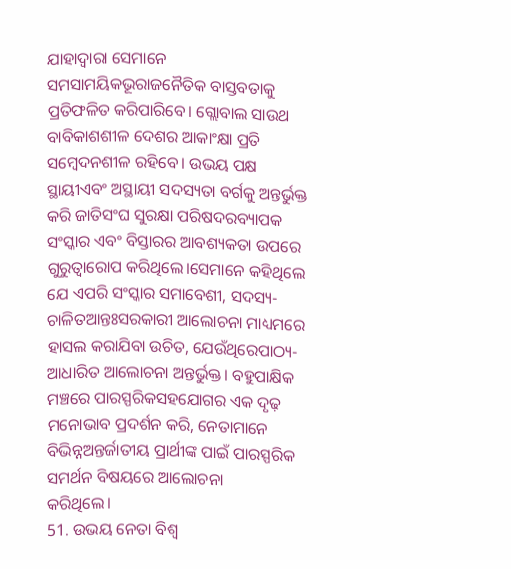ଯାହାଦ୍ୱାରା ସେମାନେ ସମସାମୟିକଭୂରାଜନୈତିକ ବାସ୍ତବତାକୁ ପ୍ରତିଫଳିତ କରିପାରିବେ। ଗ୍ଲୋବାଲ ସାଉଥ ବାବିକାଶଶୀଳ ଦେଶର ଆକାଂକ୍ଷା ପ୍ରତି ସମ୍ବେଦନଶୀଳ ରହିବେ। ଉଭୟ ପକ୍ଷ ସ୍ଥାୟୀଏବଂ ଅସ୍ଥାୟୀ ସଦସ୍ୟତା ବର୍ଗକୁ ଅନ୍ତର୍ଭୁକ୍ତ କରି ଜାତିସଂଘ ସୁରକ୍ଷା ପରିଷଦରବ୍ୟାପକ ସଂସ୍କାର ଏବଂ ବିସ୍ତାରର ଆବଶ୍ୟକତା ଉପରେ ଗୁରୁତ୍ୱାରୋପ କରିଥିଲେ।ସେମାନେ କହିଥିଲେ ଯେ ଏପରି ସଂସ୍କାର ସମାବେଶୀ, ସଦସ୍ୟ-ଚାଳିତଆନ୍ତଃସରକାରୀ ଆଲୋଚନା ମାଧ୍ୟମରେ ହାସଲ କରାଯିବା ଉଚିତ, ଯେଉଁଥିରେପାଠ୍ୟ-ଆଧାରିତ ଆଲୋଚନା ଅନ୍ତର୍ଭୁକ୍ତ। ବହୁପାକ୍ଷିକ ମଞ୍ଚରେ ପାରସ୍ପରିକସହଯୋଗର ଏକ ଦୃଢ଼ ମନୋଭାବ ପ୍ରଦର୍ଶନ କରି, ନେତାମାନେ ବିଭିନ୍ନଅନ୍ତର୍ଜାତୀୟ ପ୍ରାର୍ଥୀଙ୍କ ପାଇଁ ପାରସ୍ପରିକ ସମର୍ଥନ ବିଷୟରେ ଆଲୋଚନା
କରିଥିଲେ।
51. ଉଭୟ ନେତା ବିଶ୍ୱ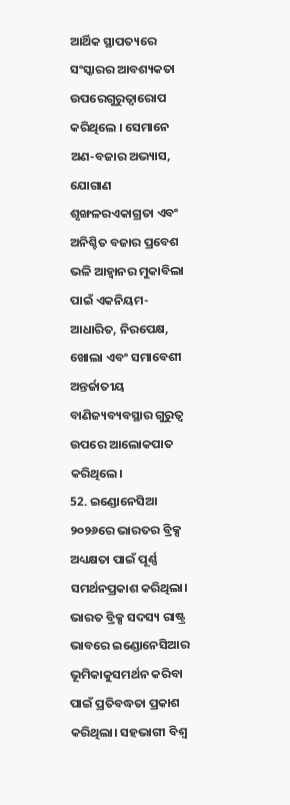ଆର୍ଥିକ ସ୍ଥାପତ୍ୟରେ ସଂସ୍କାରର ଆବଶ୍ୟକତା ଉପରେଗୁରୁତ୍ୱାରୋପ କରିଥିଲେ । ସେମାନେ ଅଣ-ବଜାର ଅଭ୍ୟାସ, ଯୋଗାଣ ଶୃଙ୍ଖଳରଏକାଗ୍ରତା ଏବଂ ଅନିଶ୍ଚିତ ବଜାର ପ୍ରବେଶ ଭଳି ଆହ୍ୱାନର ମୁକାବିଲା ପାଇଁ ଏକନିୟମ-ଆଧାରିତ, ନିରପେକ୍ଷ, ଖୋଲା ଏବଂ ସମାବେଶୀ ଅନ୍ତର୍ଜାତୀୟ ବାଣିଜ୍ୟବ୍ୟବସ୍ଥାର ଗୁରୁତ୍ୱ ଉପରେ ଆଲୋକପାତ କରିଥିଲେ।
52. ଇଣ୍ଡୋନେସିଆ ୨୦୨୬ରେ ଭାରତର ବ୍ରିକ୍ସ ଅଧ୍ୟକ୍ଷତା ପାଇଁ ପୂର୍ଣ୍ଣ ସମର୍ଥନପ୍ରକାଶ କରିଥିଲା। ଭାରତ ବ୍ରିକ୍ସ ସଦସ୍ୟ ରାଷ୍ଟ୍ର ଭାବରେ ଇଣ୍ଡୋନେସିଆର ଭୂମିକାକୁସମର୍ଥନ କରିବା ପାଇଁ ପ୍ରତିବଦ୍ଧତା ପ୍ରକାଶ କରିଥିଲା। ସହଭାଗୀ ବିଶ୍ୱ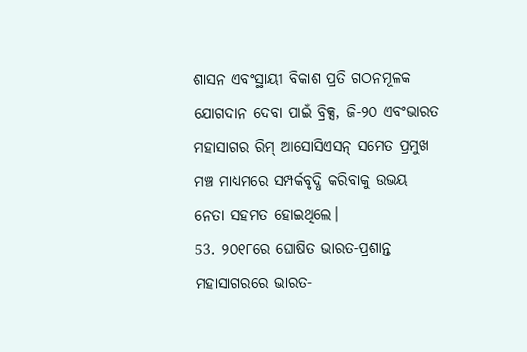ଶାସନ ଏବଂସ୍ଥାୟୀ ବିକାଶ ପ୍ରତି ଗଠନମୂଳକ ଯୋଗଦାନ ଦେବା ପାଇଁ ବ୍ରିକ୍ସ, ଜି-୨୦ ଏବଂଭାରତ ମହାସାଗର ରିମ୍ ଆସୋସିଏସନ୍ ସମେତ ପ୍ରମୁଖ ମଞ୍ଚ ମାଧ୍ୟମରେ ସମ୍ପର୍କବୃଦ୍ଧି କରିବାକୁ ଉଭୟ ନେତା ସହମତ ହୋଇଥିଲେ।
53. ୨୦୧୮ରେ ଘୋଷିତ ଭାରତ-ପ୍ରଶାନ୍ତ ମହାସାଗରରେ ଭାରତ-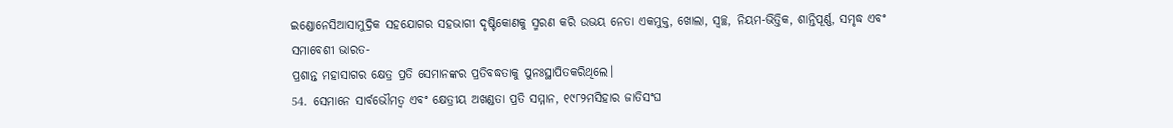ଇଣ୍ଡୋନେସିଆସାମୁଦ୍ରିକ ସହଯୋଗର ସହଭାଗୀ ଦୃଷ୍ଟିକୋଣକୁ ସ୍ମରଣ କରି ଉଭୟ ନେତା ଏକମୁକ୍ତ, ଖୋଲା, ସ୍ୱଚ୍ଛ, ନିୟମ-ଭିତ୍ତିକ, ଶାନ୍ତିପୂର୍ଣ୍ଣ, ସମୃଦ୍ଧ ଏବଂ ସମାବେଶୀ ଭାରତ-
ପ୍ରଶାନ୍ତ ମହାସାଗର କ୍ଷେତ୍ର ପ୍ରତି ସେମାନଙ୍କର ପ୍ରତିବଦ୍ଧତାକୁ ପୁନଃସ୍ଥାପିତକରିଥିଲେ।
54. ସେମାନେ ସାର୍ବଭୌମତ୍ୱ ଏବଂ କ୍ଷେତ୍ରୀୟ ଅଖଣ୍ଡତା ପ୍ରତି ସମ୍ମାନ, ୧୯୮୨ମସିହାର ଜାତିସଂଘ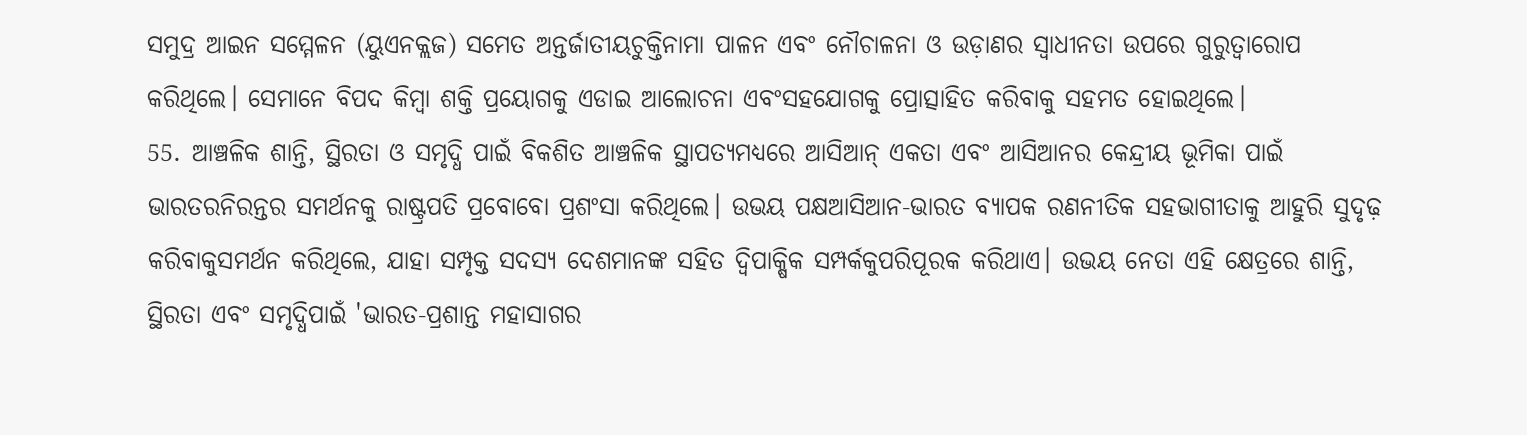ସମୁଦ୍ର ଆଇନ ସମ୍ମେଳନ (ୟୁଏନକ୍ଲଜ) ସମେତ ଅନ୍ତର୍ଜାତୀୟଚୁକ୍ତିନାମା ପାଳନ ଏବଂ ନୌଚାଳନା ଓ ଉଡ଼ାଣର ସ୍ୱାଧୀନତା ଉପରେ ଗୁରୁତ୍ୱାରୋପ
କରିଥିଲେ। ସେମାନେ ବିପଦ କିମ୍ବା ଶକ୍ତି ପ୍ରୟୋଗକୁ ଏଡାଇ ଆଲୋଚନା ଏବଂସହଯୋଗକୁ ପ୍ରୋତ୍ସାହିତ କରିବାକୁ ସହମତ ହୋଇଥିଲେ।
55. ଆଞ୍ଚଳିକ ଶାନ୍ତି, ସ୍ଥିରତା ଓ ସମୃଦ୍ଧି ପାଇଁ ବିକଶିତ ଆଞ୍ଚଳିକ ସ୍ଥାପତ୍ୟମଧ୍ୟରେ ଆସିଆନ୍‌ ଏକତା ଏବଂ ଆସିଆନର କେନ୍ଦ୍ରୀୟ ଭୂମିକା ପାଇଁ ଭାରତରନିରନ୍ତର ସମର୍ଥନକୁ ରାଷ୍ଟ୍ରପତି ପ୍ରବୋବୋ ପ୍ରଶଂସା କରିଥିଲେ। ଉଭୟ ପକ୍ଷଆସିଆନ-ଭାରତ ବ୍ୟାପକ ରଣନୀତିକ ସହଭାଗୀତାକୁ ଆହୁରି ସୁଦୃଢ଼ କରିବାକୁସମର୍ଥନ କରିଥିଲେ, ଯାହା ସମ୍ପୃକ୍ତ ସଦସ୍ୟ ଦେଶମାନଙ୍କ ସହିତ ଦ୍ୱିପାକ୍ଷିକ ସମ୍ପର୍କକୁପରିପୂରକ କରିଥାଏ। ଉଭୟ ନେତା ଏହି କ୍ଷେତ୍ରରେ ଶାନ୍ତି, ସ୍ଥିରତା ଏବଂ ସମୃଦ୍ଧିପାଇଁ 'ଭାରତ-ପ୍ରଶାନ୍ତ ମହାସାଗର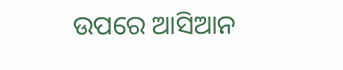ଉପରେ ଆସିଆନ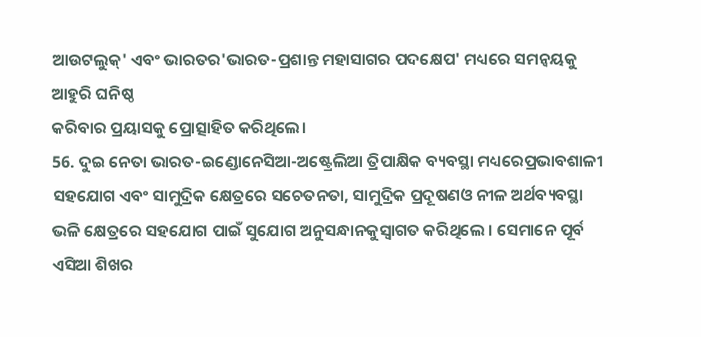ଆଉଟଲୁକ୍' ଏବଂ ଭାରତର'ଭାରତ-ପ୍ରଶାନ୍ତ ମହାସାଗର ପଦକ୍ଷେପ' ମଧ୍ୟରେ ସମନ୍ୱୟକୁ ଆହୁରି ଘନିଷ୍ଠ
କରିବାର ପ୍ରୟାସକୁ ପ୍ରୋତ୍ସାହିତ କରିଥିଲେ।
56. ଦୁଇ ନେତା ଭାରତ-ଇଣ୍ଡୋନେସିଆ-ଅଷ୍ଟ୍ରେଲିଆ ତ୍ରିପାକ୍ଷିକ ବ୍ୟବସ୍ଥା ମଧ୍ୟରେପ୍ରଭାବଶାଳୀ ସହଯୋଗ ଏବଂ ସାମୁଦ୍ରିକ କ୍ଷେତ୍ରରେ ସଚେତନତା, ସାମୁଦ୍ରିକ ପ୍ରଦୂଷଣଓ ନୀଳ ଅର୍ଥବ୍ୟବସ୍ଥା ଭଳି କ୍ଷେତ୍ରରେ ସହଯୋଗ ପାଇଁ ସୁଯୋଗ ଅନୁସନ୍ଧାନକୁସ୍ୱାଗତ କରିଥିଲେ । ସେମାନେ ପୂର୍ବ ଏସିଆ ଶିଖର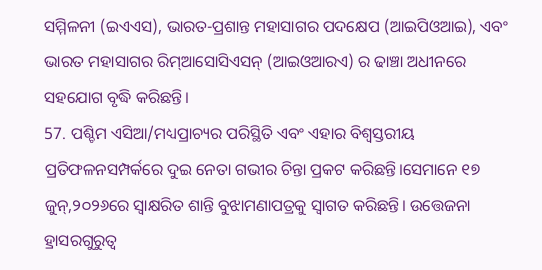ସମ୍ମିଳନୀ (ଇଏଏସ), ଭାରତ-ପ୍ରଶାନ୍ତ ମହାସାଗର ପଦକ୍ଷେପ (ଆଇପିଓଆଇ), ଏବଂ ଭାରତ ମହାସାଗର ରିମ୍ଆସୋସିଏସନ୍ (ଆଇଓଆରଏ) ର ଢାଞ୍ଚା ଅଧୀନରେ ସହଯୋଗ ବୃଦ୍ଧି କରିଛନ୍ତି।
57. ପଶ୍ଚିମ ଏସିଆ/ମଧ୍ୟପ୍ରାଚ୍ୟର ପରିସ୍ଥିତି ଏବଂ ଏହାର ବିଶ୍ୱସ୍ତରୀୟ ପ୍ରତିଫଳନସମ୍ପର୍କରେ ଦୁଇ ନେତା ଗଭୀର ଚିନ୍ତା ପ୍ରକଟ କରିଛନ୍ତି।ସେମାନେ ୧୭ ଜୁନ୍,୨୦୨୬ରେ ସ୍ୱାକ୍ଷରିତ ଶାନ୍ତି ବୁଝାମଣାପତ୍ରକୁ ସ୍ୱାଗତ କରିଛନ୍ତି। ଉତ୍ତେଜନା ହ୍ରାସରଗୁରୁତ୍ୱ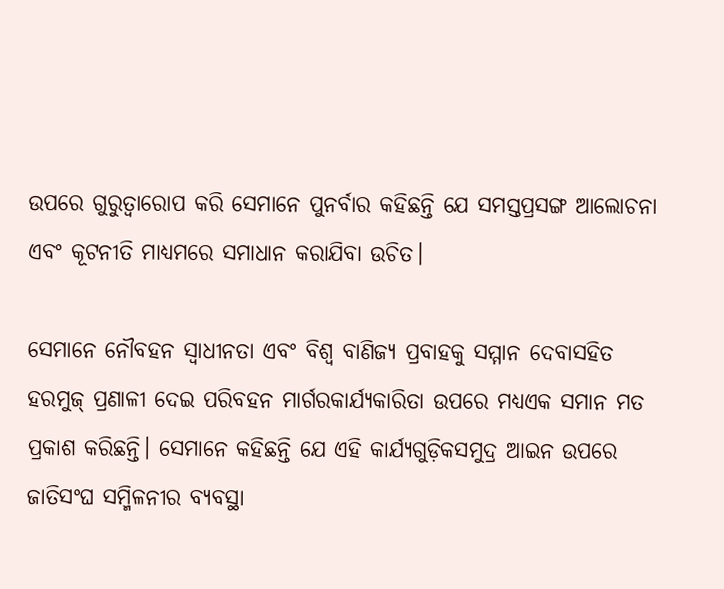ଉପରେ ଗୁରୁତ୍ୱାରୋପ କରି ସେମାନେ ପୁନର୍ବାର କହିଛନ୍ତି ଯେ ସମସ୍ତପ୍ରସଙ୍ଗ ଆଲୋଚନା ଏବଂ କୂଟନୀତି ମାଧ୍ୟମରେ ସମାଧାନ କରାଯିବା ଉଚିତ।

ସେମାନେ ନୌବହନ ସ୍ୱାଧୀନତା ଏବଂ ବିଶ୍ୱ ବାଣିଜ୍ୟ ପ୍ରବାହକୁ ସମ୍ମାନ ଦେବାସହିତ ହରମୁଜ୍ ପ୍ରଣାଳୀ ଦେଇ ପରିବହନ ମାର୍ଗରକାର୍ଯ୍ୟକାରିତା ଉପରେ ମଧ୍ୟଏକ ସମାନ ମତ ପ୍ରକାଶ କରିଛନ୍ତି। ସେମାନେ କହିଛନ୍ତି ଯେ ଏହି କାର୍ଯ୍ୟଗୁଡ଼ିକସମୁଦ୍ର ଆଇନ ଉପରେ ଜାତିସଂଘ ସମ୍ମିଳନୀର ବ୍ୟବସ୍ଥା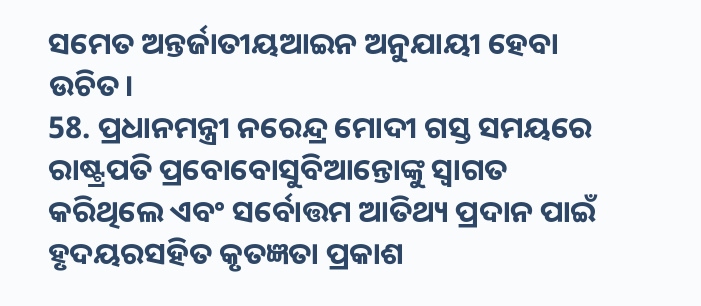ସମେତ ଅନ୍ତର୍ଜାତୀୟଆଇନ ଅନୁଯାୟୀ ହେବା ଉଚିତ।
58. ପ୍ରଧାନମନ୍ତ୍ରୀ ନରେନ୍ଦ୍ର ମୋଦୀ ଗସ୍ତ ସମୟରେ ରାଷ୍ଟ୍ରପତି ପ୍ରବୋବୋସୁବିଆନ୍ତୋଙ୍କୁ ସ୍ୱାଗତ କରିଥିଲେ ଏବଂ ସର୍ବୋତ୍ତମ ଆତିଥ୍ୟ ପ୍ରଦାନ ପାଇଁ ହୃଦୟରସହିତ କୃତଜ୍ଞତା ପ୍ରକାଶ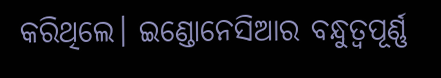କରିଥିଲେ। ଇଣ୍ଡୋନେସିଆର ବନ୍ଧୁତ୍ୱପୂର୍ଣ୍ଣ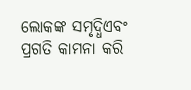ଲୋକଙ୍କ ସମୃଦ୍ଧିଏବଂ ପ୍ରଗତି କାମନା କରି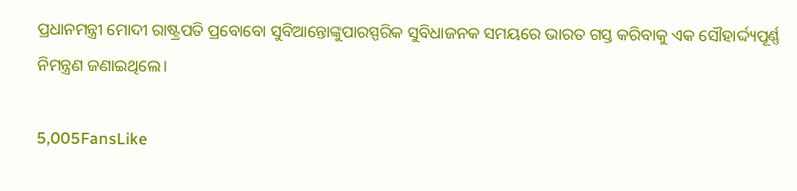ପ୍ରଧାନମନ୍ତ୍ରୀ ମୋଦୀ ରାଷ୍ଟ୍ରପତି ପ୍ରବୋବୋ ସୁବିଆନ୍ତୋଙ୍କୁପାରସ୍ପରିକ ସୁବିଧାଜନକ ସମୟରେ ଭାରତ ଗସ୍ତ କରିବାକୁ ଏକ ସୌହାର୍ଦ୍ଦ୍ୟପୂର୍ଣ୍ଣ
ନିମନ୍ତ୍ରଣ ଜଣାଇଥିଲେ।

5,005FansLike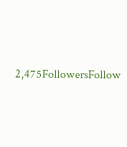2,475FollowersFollow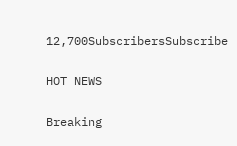12,700SubscribersSubscribe

HOT NEWS

Breaking